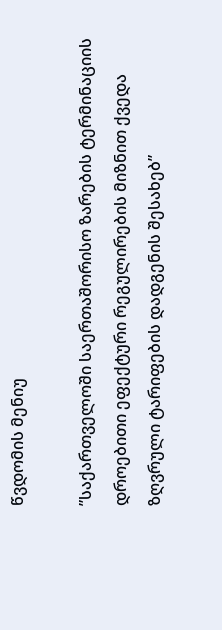წვდომის მენიუ

”საქართველოში საერთაშორისო ზარების ტერმინაციის დროებითი ეფექტური რეგულირების მიზნით ქვედა ზღვრული ტარიფების დადგენის შესახებ”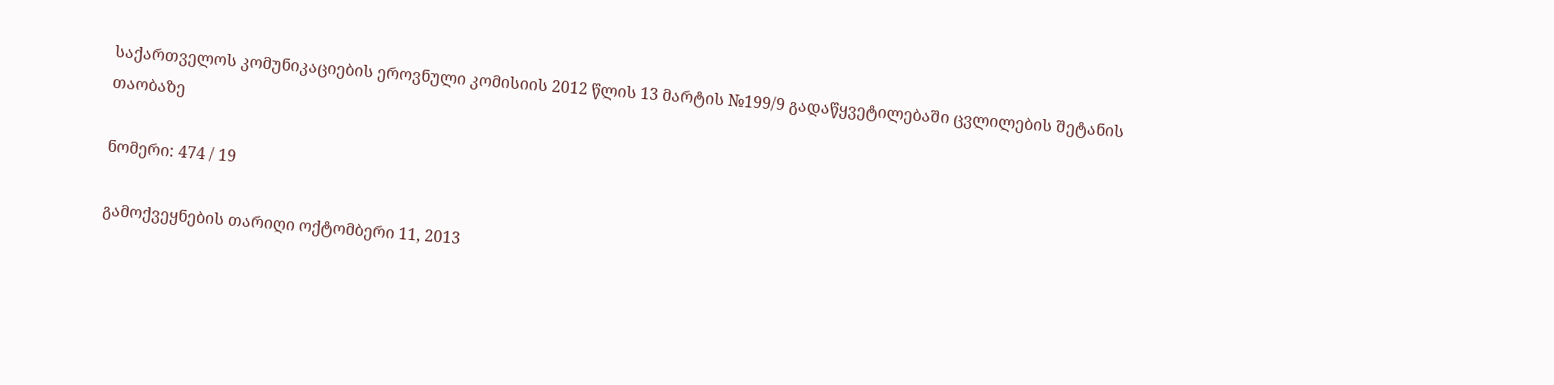საქართველოს კომუნიკაციების ეროვნული კომისიის 2012 წლის 13 მარტის №199/9 გადაწყვეტილებაში ცვლილების შეტანის თაობაზე

ნომერი: 474 / 19

გამოქვეყნების თარიღი ოქტომბერი 11, 2013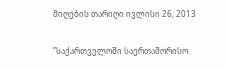მიღების თარიღი ივლისი 26, 2013

”საქართველოში საერთაშორისო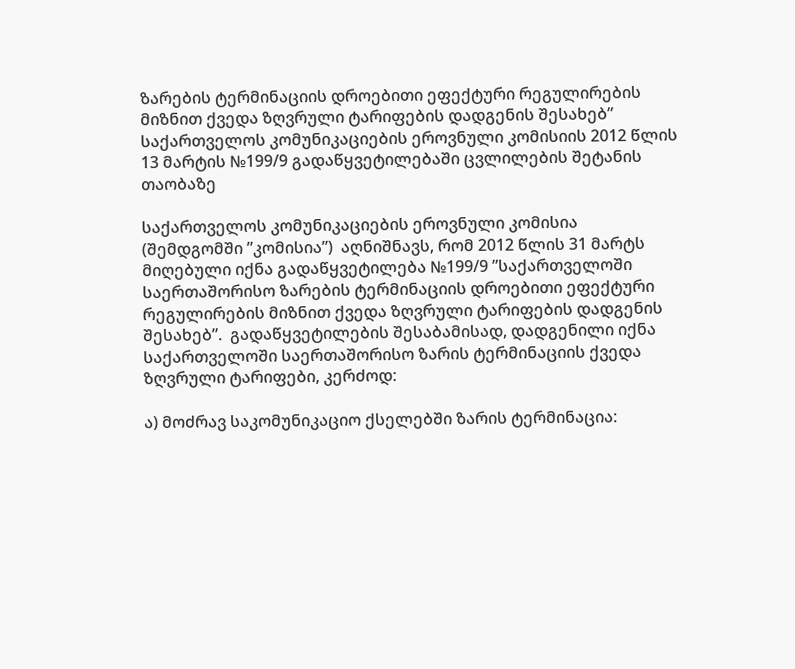ზარების ტერმინაციის დროებითი ეფექტური რეგულირების მიზნით ქვედა ზღვრული ტარიფების დადგენის შესახებ” საქართველოს კომუნიკაციების ეროვნული კომისიის 2012 წლის 13 მარტის №199/9 გადაწყვეტილებაში ცვლილების შეტანის თაობაზე

საქართველოს კომუნიკაციების ეროვნული კომისია (შემდგომში ”კომისია”)  აღნიშნავს, რომ 2012 წლის 31 მარტს მიღებული იქნა გადაწყვეტილება №199/9 ”საქართველოში საერთაშორისო ზარების ტერმინაციის დროებითი ეფექტური რეგულირების მიზნით ქვედა ზღვრული ტარიფების დადგენის შესახებ”.  გადაწყვეტილების შესაბამისად, დადგენილი იქნა საქართველოში საერთაშორისო ზარის ტერმინაციის ქვედა ზღვრული ტარიფები, კერძოდ:

ა) მოძრავ საკომუნიკაციო ქსელებში ზარის ტერმინაცია: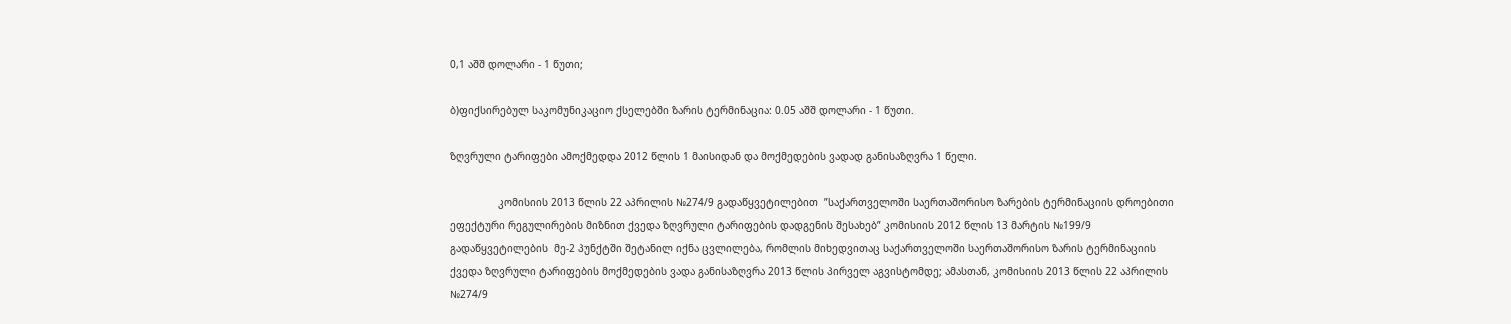0,1 აშშ დოლარი - 1 წუთი;

ბ)ფიქსირებულ საკომუნიკაციო ქსელებში ზარის ტერმინაცია: 0.05 აშშ დოლარი - 1 წუთი.

ზღვრული ტარიფები ამოქმედდა 2012 წლის 1 მაისიდან და მოქმედების ვადად განისაზღვრა 1 წელი.

                კომისიის 2013 წლის 22 აპრილის №274/9 გადაწყვეტილებით  ”საქართველოში საერთაშორისო ზარების ტერმინაციის დროებითი ეფექტური რეგულირების მიზნით ქვედა ზღვრული ტარიფების დადგენის შესახებ” კომისიის 2012 წლის 13 მარტის №199/9 გადაწყვეტილების  მე-2 პუნქტში შეტანილ იქნა ცვლილება, რომლის მიხედვითაც საქართველოში საერთაშორისო ზარის ტერმინაციის ქვედა ზღვრული ტარიფების მოქმედების ვადა განისაზღვრა 2013 წლის პირველ აგვისტომდე; ამასთან, კომისიის 2013 წლის 22 აპრილის №274/9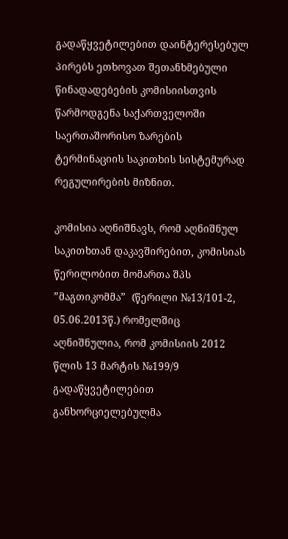გადაწყვეტილებით დაინტერესებულ პირებს ეთხოვათ შეთანხმებული წინადადებების კომისიისთვის წარმოდგენა საქართველოში საერთაშორისო ზარების ტერმინაციის საკითხის სისტემურად რეგულირების მიზნით.

კომისია აღნიშნავს, რომ აღნიშნულ საკითხთან დაკავშირებით, კომისიას წერილობით მომართა შპს ”მაგთიკომმა”  (წერილი №13/101-2, 05.06.2013წ.) რომელშიც აღნიშნულია, რომ კომისიის 2012 წლის 13 მარტის №199/9 გადაწყვეტილებით განხორციელებულმა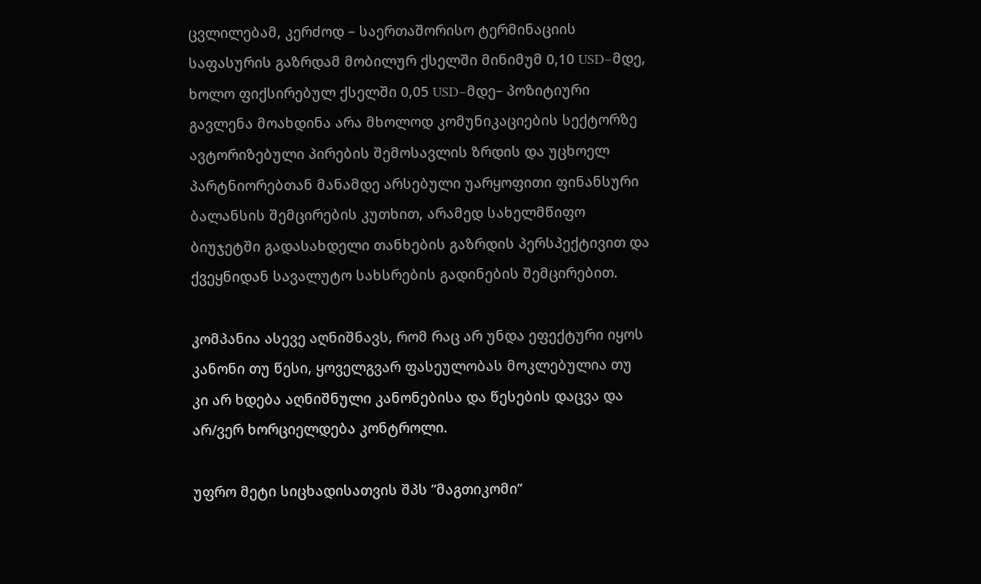ცვლილებამ, კერძოდ – საერთაშორისო ტერმინაციის საფასურის გაზრდამ მობილურ ქსელში მინიმუმ 0,10 USD–მდე, ხოლო ფიქსირებულ ქსელში 0,05 USD–მდე– პოზიტიური გავლენა მოახდინა არა მხოლოდ კომუნიკაციების სექტორზე ავტორიზებული პირების შემოსავლის ზრდის და უცხოელ პარტნიორებთან მანამდე არსებული უარყოფითი ფინანსური ბალანსის შემცირების კუთხით, არამედ სახელმწიფო ბიუჯეტში გადასახდელი თანხების გაზრდის პერსპექტივით და ქვეყნიდან სავალუტო სახსრების გადინების შემცირებით.

კომპანია ასევე აღნიშნავს, რომ რაც არ უნდა ეფექტური იყოს კანონი თუ წესი, ყოველგვარ ფასეულობას მოკლებულია თუ კი არ ხდება აღნიშნული კანონებისა და წესების დაცვა და არ/ვერ ხორციელდება კონტროლი.

უფრო მეტი სიცხადისათვის შპს ”მაგთიკომი”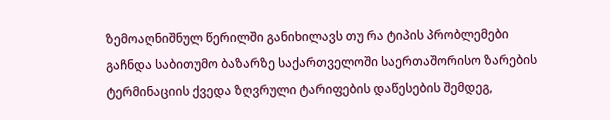ზემოაღნიშნულ წერილში განიხილავს თუ რა ტიპის პრობლემები გაჩნდა საბითუმო ბაზარზე საქართველოში საერთაშორისო ზარების ტერმინაციის ქვედა ზღვრული ტარიფების დაწესების შემდეგ,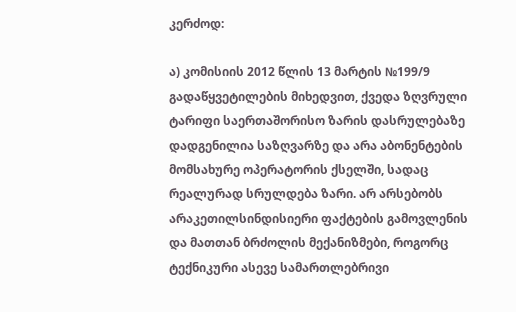კერძოდ:

ა) კომისიის 2012 წლის 13 მარტის №199/9 გადაწყვეტილების მიხედვით, ქვედა ზღვრული ტარიფი საერთაშორისო ზარის დასრულებაზე დადგენილია საზღვარზე და არა აბონენტების მომსახურე ოპერატორის ქსელში, სადაც რეალურად სრულდება ზარი. არ არსებობს არაკეთილსინდისიერი ფაქტების გამოვლენის და მათთან ბრძოლის მექანიზმები, როგორც ტექნიკური ასევე სამართლებრივი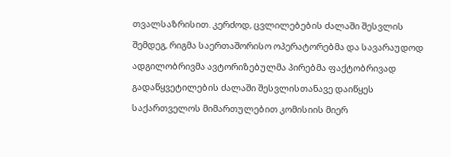თვალსაზრისით. კერძოდ, ცვლილებების ძალაში შესვლის შემდეგ, რიგმა საერთაშორისო ოპერატორებმა და სავარაუდოდ ადგილობრივმა ავტორიზებულმა პირებმა ფაქტობრივად გადაწყვეტილების ძალაში შესვლისთანავე დაიწყეს საქართველოს მიმართულებით კომისიის მიერ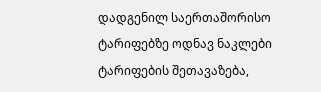დადგენილ საერთაშორისო ტარიფებზე ოდნავ ნაკლები ტარიფების შეთავაზება,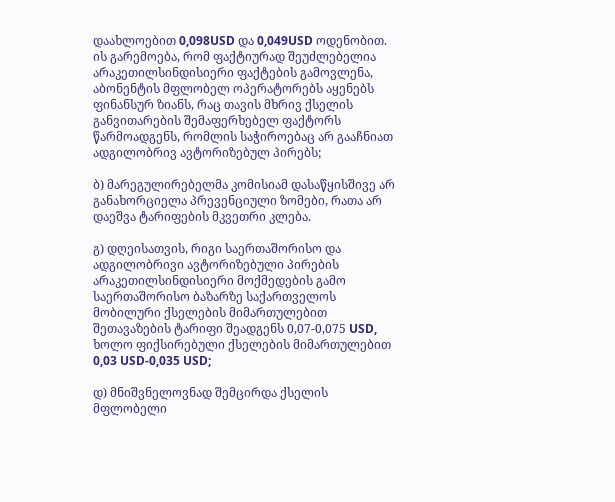დაახლოებით 0,098USD და 0,049USD ოდენობით. ის გარემოება, რომ ფაქტიურად შეუძლებელია არაკეთილსინდისიერი ფაქტების გამოვლენა, აბონენტის მფლობელ ოპერატორებს აყენებს ფინანსურ ზიანს, რაც თავის მხრივ ქსელის განვითარების შემაფერხებელ ფაქტორს წარმოადგენს, რომლის საჭიროებაც არ გააჩნიათ ადგილობრივ ავტორიზებულ პირებს;

ბ) მარეგულირებელმა კომისიამ დასაწყისშივე არ განახორციელა პრევენციული ზომები, რათა არ დაეშვა ტარიფების მკვეთრი კლება.

გ) დღეისათვის, რიგი საერთაშორისო და ადგილობრივი ავტორიზებული პირების არაკეთილსინდისიერი მოქმედების გამო საერთაშორისო ბაზარზე საქართველოს მობილური ქსელების მიმართულებით შეთავაზების ტარიფი შეადგენს 0,07-0,075 USD, ხოლო ფიქსირებული ქსელების მიმართულებით 0,03 USD-0,035 USD;

დ) მნიშვნელოვნად შემცირდა ქსელის მფლობელი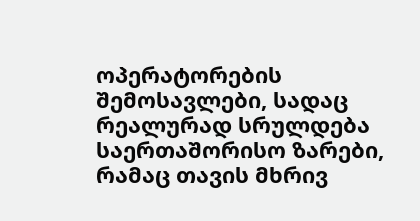ოპერატორების შემოსავლები, სადაც რეალურად სრულდება საერთაშორისო ზარები, რამაც თავის მხრივ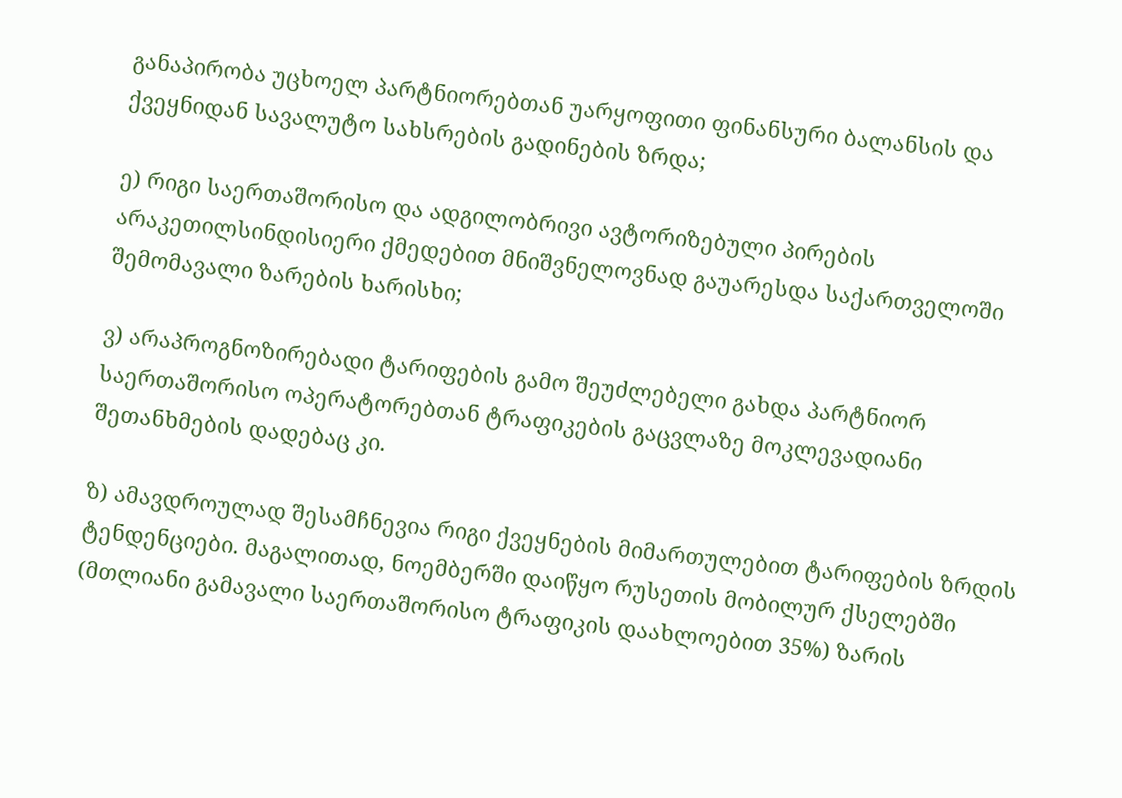განაპირობა უცხოელ პარტნიორებთან უარყოფითი ფინანსური ბალანსის და ქვეყნიდან სავალუტო სახსრების გადინების ზრდა;

ე) რიგი საერთაშორისო და ადგილობრივი ავტორიზებული პირების არაკეთილსინდისიერი ქმედებით მნიშვნელოვნად გაუარესდა საქართველოში შემომავალი ზარების ხარისხი;

ვ) არაპროგნოზირებადი ტარიფების გამო შეუძლებელი გახდა პარტნიორ საერთაშორისო ოპერატორებთან ტრაფიკების გაცვლაზე მოკლევადიანი შეთანხმების დადებაც კი.

ზ) ამავდროულად შესამჩნევია რიგი ქვეყნების მიმართულებით ტარიფების ზრდის ტენდენციები. მაგალითად, ნოემბერში დაიწყო რუსეთის მობილურ ქსელებში (მთლიანი გამავალი საერთაშორისო ტრაფიკის დაახლოებით 35%) ზარის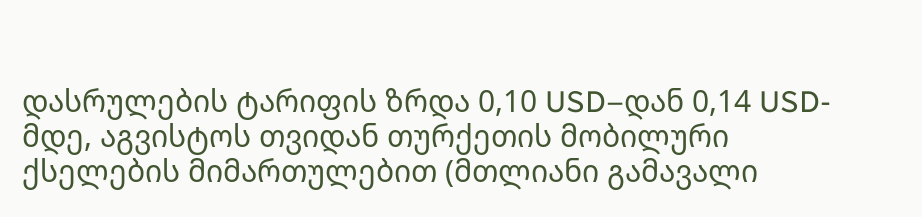დასრულების ტარიფის ზრდა 0,10 USD–დან 0,14 USD-მდე, აგვისტოს თვიდან თურქეთის მობილური ქსელების მიმართულებით (მთლიანი გამავალი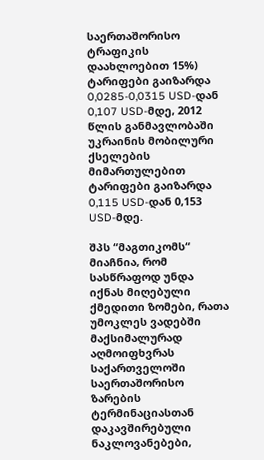საერთაშორისო ტრაფიკის დაახლოებით 15%) ტარიფები გაიზარდა 0,0285-0,0315 USD-დან 0,107 USD-მდე, 2012 წლის განმავლობაში უკრაინის მობილური ქსელების მიმართულებით ტარიფები გაიზარდა 0,115 USD-დან 0,153 USD-მდე.

შპს “მაგთიკომს“ მიაჩნია, რომ სასწრაფოდ უნდა იქნას მიღებული ქმედითი ზომები, რათა უმოკლეს ვადებში მაქსიმალურად აღმოიფხვრას საქართველოში საერთაშორისო ზარების ტერმინაციასთან დაკავშირებული ნაკლოვანებები,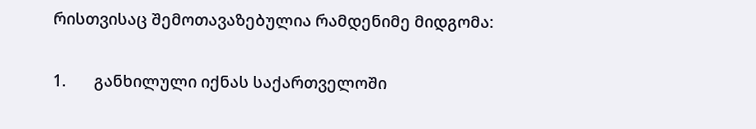რისთვისაც შემოთავაზებულია რამდენიმე მიდგომა:

1.       განხილული იქნას საქართველოში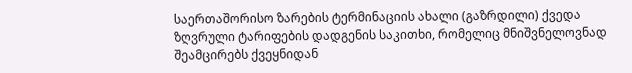საერთაშორისო ზარების ტერმინაციის ახალი (გაზრდილი) ქვედა ზღვრული ტარიფების დადგენის საკითხი, რომელიც მნიშვნელოვნად შეამცირებს ქვეყნიდან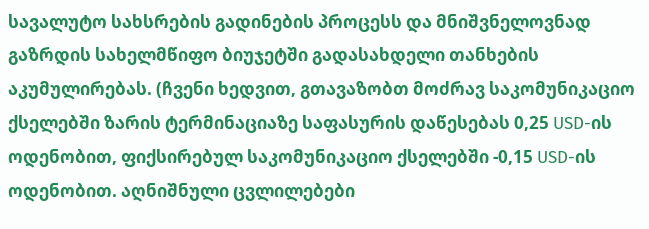სავალუტო სახსრების გადინების პროცესს და მნიშვნელოვნად გაზრდის სახელმწიფო ბიუჯეტში გადასახდელი თანხების აკუმულირებას. (ჩვენი ხედვით, გთავაზობთ მოძრავ საკომუნიკაციო ქსელებში ზარის ტერმინაციაზე საფასურის დაწესებას 0,25 USD-ის ოდენობით, ფიქსირებულ საკომუნიკაციო ქსელებში -0,15 USD-ის ოდენობით. აღნიშნული ცვლილებები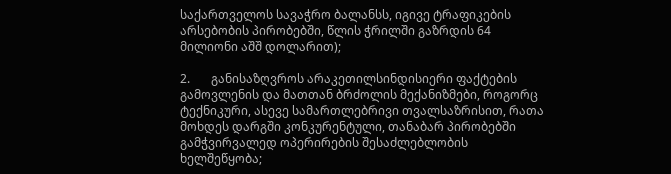საქართველოს სავაჭრო ბალანსს, იგივე ტრაფიკების არსებობის პირობებში, წლის ჭრილში გაზრდის 64 მილიონი აშშ დოლარით);

2.       განისაზღვროს არაკეთილსინდისიერი ფაქტების გამოვლენის და მათთან ბრძოლის მექანიზმები, როგორც ტექნიკური, ასევე სამართლებრივი თვალსაზრისით, რათა მოხდეს დარგში კონკურენტული, თანაბარ პირობებში გამჭვირვალედ ოპერირების შესაძლებლობის ხელშეწყობა;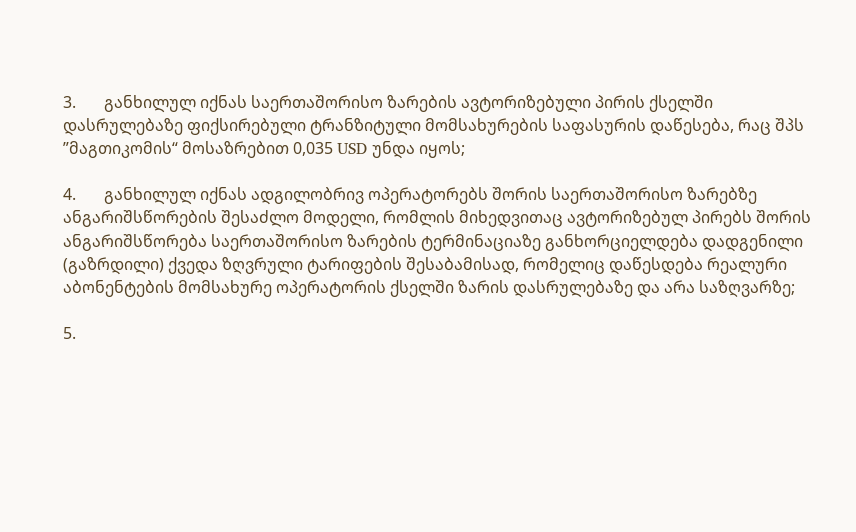3.       განხილულ იქნას საერთაშორისო ზარების ავტორიზებული პირის ქსელში დასრულებაზე ფიქსირებული ტრანზიტული მომსახურების საფასურის დაწესება, რაც შპს ”მაგთიკომის“ მოსაზრებით 0,035 USD უნდა იყოს;

4.       განხილულ იქნას ადგილობრივ ოპერატორებს შორის საერთაშორისო ზარებზე ანგარიშსწორების შესაძლო მოდელი, რომლის მიხედვითაც ავტორიზებულ პირებს შორის ანგარიშსწორება საერთაშორისო ზარების ტერმინაციაზე განხორციელდება დადგენილი (გაზრდილი) ქვედა ზღვრული ტარიფების შესაბამისად, რომელიც დაწესდება რეალური აბონენტების მომსახურე ოპერატორის ქსელში ზარის დასრულებაზე და არა საზღვარზე;

5.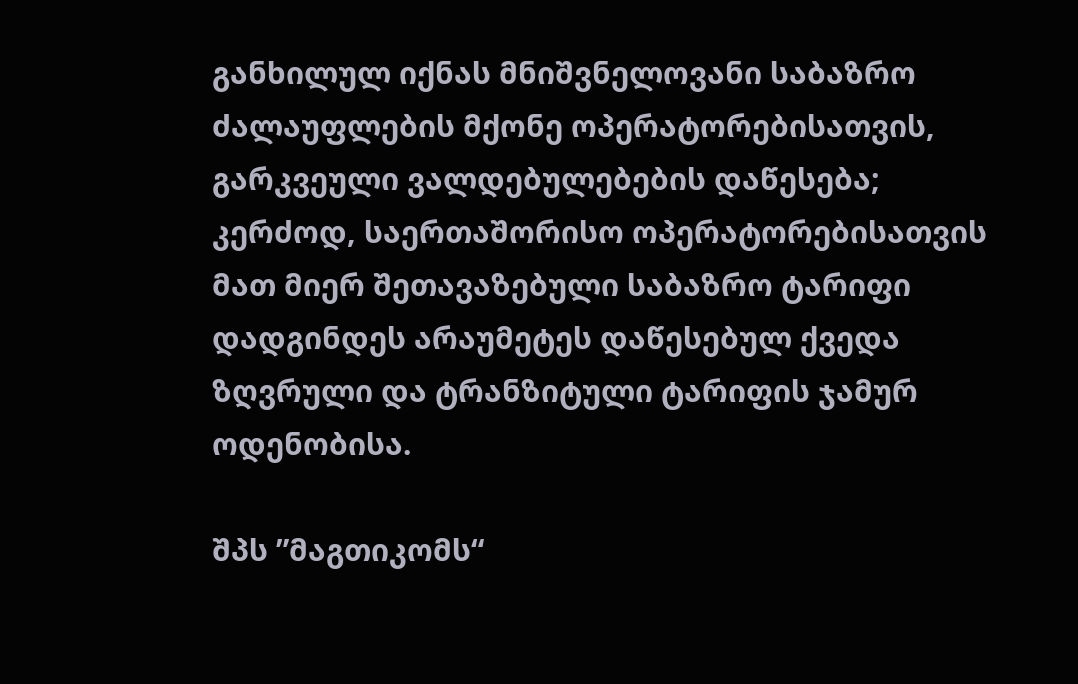განხილულ იქნას მნიშვნელოვანი საბაზრო ძალაუფლების მქონე ოპერატორებისათვის, გარკვეული ვალდებულებების დაწესება; კერძოდ, საერთაშორისო ოპერატორებისათვის მათ მიერ შეთავაზებული საბაზრო ტარიფი დადგინდეს არაუმეტეს დაწესებულ ქვედა ზღვრული და ტრანზიტული ტარიფის ჯამურ ოდენობისა.

შპს ”მაგთიკომს“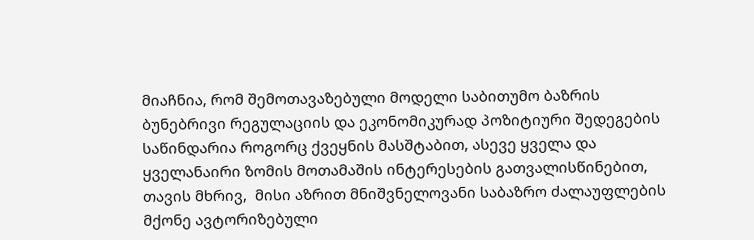მიაჩნია, რომ შემოთავაზებული მოდელი საბითუმო ბაზრის ბუნებრივი რეგულაციის და ეკონომიკურად პოზიტიური შედეგების საწინდარია როგორც ქვეყნის მასშტაბით, ასევე ყველა და ყველანაირი ზომის მოთამაშის ინტერესების გათვალისწინებით, თავის მხრივ,  მისი აზრით მნიშვნელოვანი საბაზრო ძალაუფლების მქონე ავტორიზებული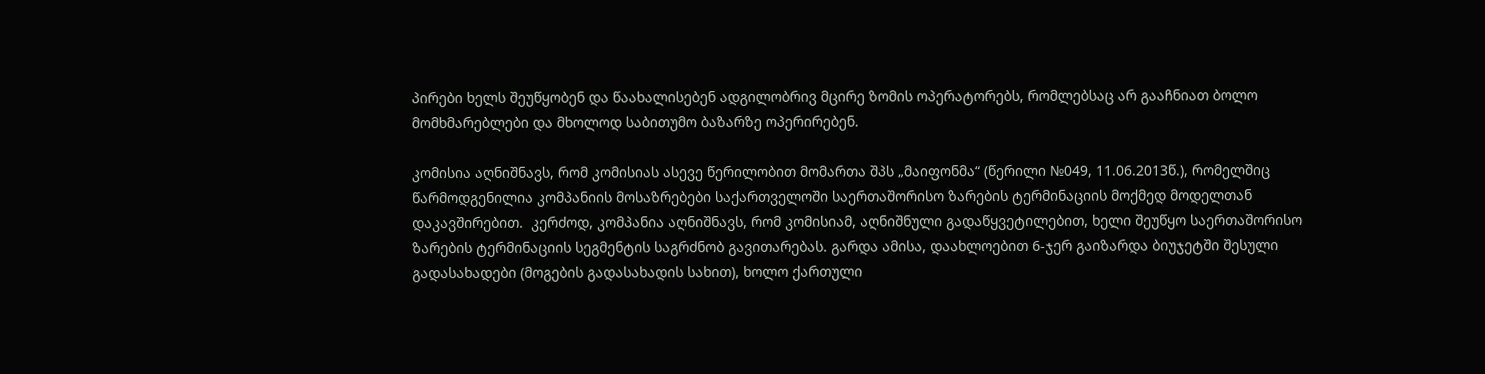პირები ხელს შეუწყობენ და წაახალისებენ ადგილობრივ მცირე ზომის ოპერატორებს, რომლებსაც არ გააჩნიათ ბოლო მომხმარებლები და მხოლოდ საბითუმო ბაზარზე ოპერირებენ.

კომისია აღნიშნავს, რომ კომისიას ასევე წერილობით მომართა შპს „მაიფონმა“ (წერილი №049, 11.06.2013წ.), რომელშიც წარმოდგენილია კომპანიის მოსაზრებები საქართველოში საერთაშორისო ზარების ტერმინაციის მოქმედ მოდელთან დაკავშირებით.  კერძოდ, კომპანია აღნიშნავს, რომ კომისიამ, აღნიშნული გადაწყვეტილებით, ხელი შეუწყო საერთაშორისო ზარების ტერმინაციის სეგმენტის საგრძნობ გავითარებას. გარდა ამისა, დაახლოებით 6-ჯერ გაიზარდა ბიუჯეტში შესული გადასახადები (მოგების გადასახადის სახით), ხოლო ქართული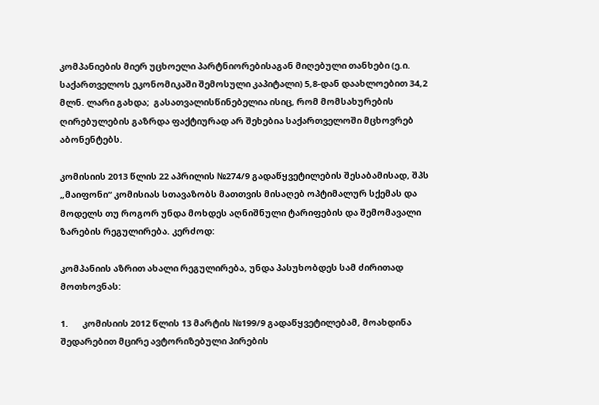კომპანიების მიერ უცხოელი პარტნიორებისაგან მიღებული თანხები (ე.ი. საქართველოს ეკონომიკაში შემოსული კაპიტალი) 5,8-დან დაახლოებით 34,2 მლნ. ლარი გახდა;  გასათვალისწინებელია ისიც, რომ მომსახურების ღირებულების გაზრდა ფაქტიურად არ შეხებია საქართველოში მცხოვრებ აბონენტებს.

კომისიის 2013 წლის 22 აპრილის №274/9 გადაწყვეტილების შესაბამისად, შპს „მაიფონი“ კომისიას სთავაზობს მათთვის მისაღებ ოპტიმალურ სქემას და მოდელს თუ როგორ უნდა მოხდეს აღნიშნული ტარიფების და შემომავალი ზარების რეგულირება. კერძოდ:

კომპანიის აზრით ახალი რეგულირება, უნდა პასუხობდეს სამ ძირითად მოთხოვნას:

1.       კომისიის 2012 წლის 13 მარტის №199/9 გადაწყვეტილებამ, მოახდინა შედარებით მცირე ავტორიზებული პირების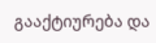გააქტიურება და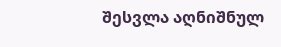შესვლა აღნიშნულ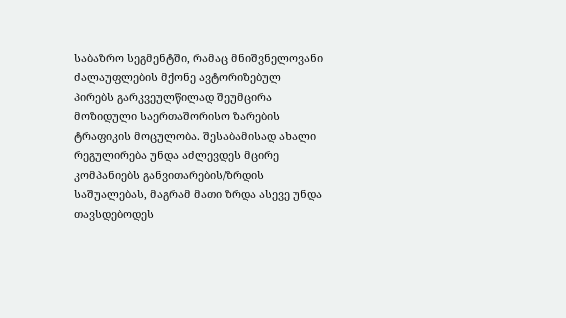საბაზრო სეგმენტში, რამაც მნიშვნელოვანი ძალაუფლების მქონე ავტორიზებულ პირებს გარკვეულწილად შეუმცირა მოზიდული საერთაშორისო ზარების ტრაფიკის მოცულობა. შესაბამისად ახალი რეგულირება უნდა აძლევდეს მცირე კომპანიებს განვითარების/ზრდის საშუალებას, მაგრამ მათი ზრდა ასევე უნდა თავსდებოდეს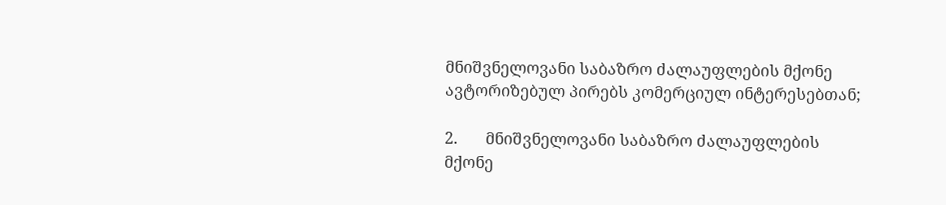მნიშვნელოვანი საბაზრო ძალაუფლების მქონე ავტორიზებულ პირებს კომერციულ ინტერესებთან;

2.       მნიშვნელოვანი საბაზრო ძალაუფლების მქონე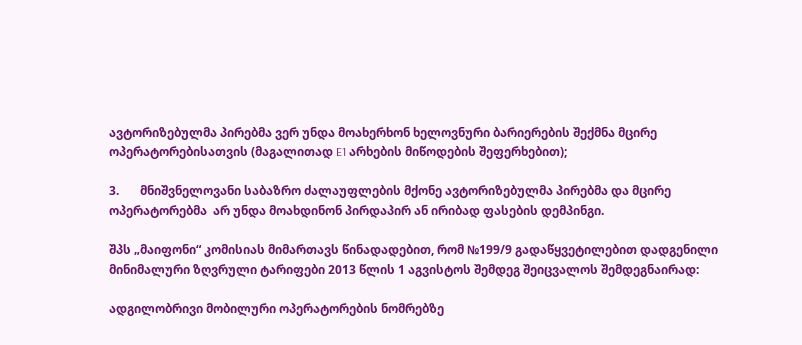ავტორიზებულმა პირებმა ვერ უნდა მოახერხონ ხელოვნური ბარიერების შექმნა მცირე ოპერატორებისათვის (მაგალითად E1 არხების მიწოდების შეფერხებით);

3.       მნიშვნელოვანი საბაზრო ძალაუფლების მქონე ავტორიზებულმა პირებმა და მცირე ოპერატორებმა  არ უნდა მოახდინონ პირდაპირ ან ირიბად ფასების დემპინგი.

შპს „მაიფონი“ კომისიას მიმართავს წინადადებით, რომ №199/9 გადაწყვეტილებით დადგენილი მინიმალური ზღვრული ტარიფები 2013 წლის 1 აგვისტოს შემდეგ შეიცვალოს შემდეგნაირად:

ადგილობრივი მობილური ოპერატორების ნომრებზე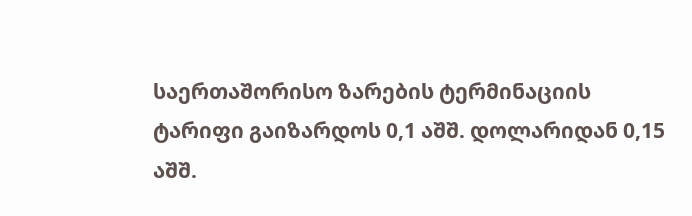საერთაშორისო ზარების ტერმინაციის ტარიფი გაიზარდოს 0,1 აშშ. დოლარიდან 0,15 აშშ.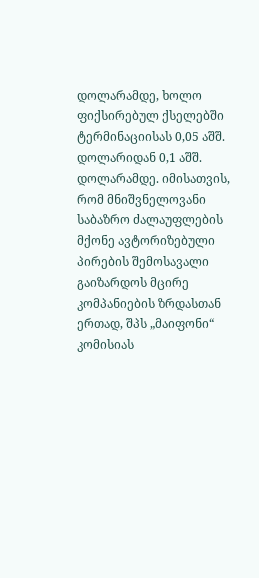დოლარამდე, ხოლო ფიქსირებულ ქსელებში ტერმინაციისას 0,05 აშშ. დოლარიდან 0,1 აშშ. დოლარამდე. იმისათვის,  რომ მნიშვნელოვანი საბაზრო ძალაუფლების მქონე ავტორიზებული პირების შემოსავალი გაიზარდოს მცირე კომპანიების ზრდასთან ერთად, შპს „მაიფონი“ კომისიას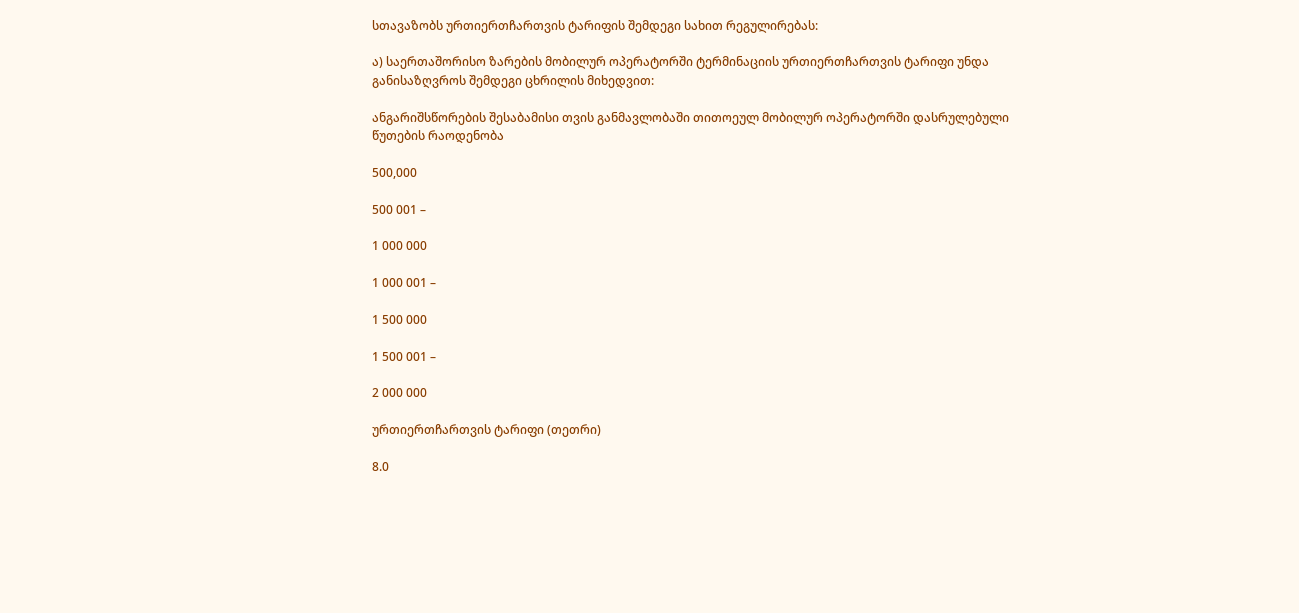სთავაზობს ურთიერთჩართვის ტარიფის შემდეგი სახით რეგულირებას:

ა) საერთაშორისო ზარების მობილურ ოპერატორში ტერმინაციის ურთიერთჩართვის ტარიფი უნდა განისაზღვროს შემდეგი ცხრილის მიხედვით:

ანგარიშსწორების შესაბამისი თვის განმავლობაში თითოეულ მობილურ ოპერატორში დასრულებული წუთების რაოდენობა

500,000

500 001 –

1 000 000

1 000 001 –

1 500 000

1 500 001 –

2 000 000

ურთიერთჩართვის ტარიფი (თეთრი)

8.0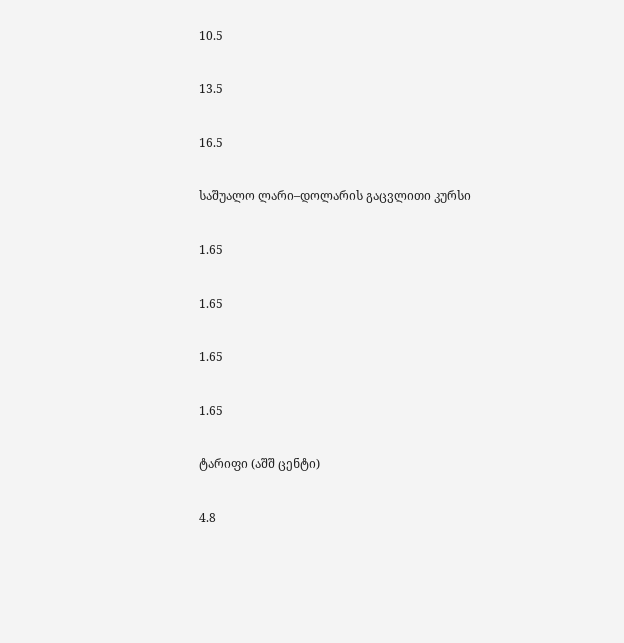10.5

13.5

16.5

საშუალო ლარი–დოლარის გაცვლითი კურსი

1.65

1.65

1.65

1.65

ტარიფი (აშშ ცენტი)

4.8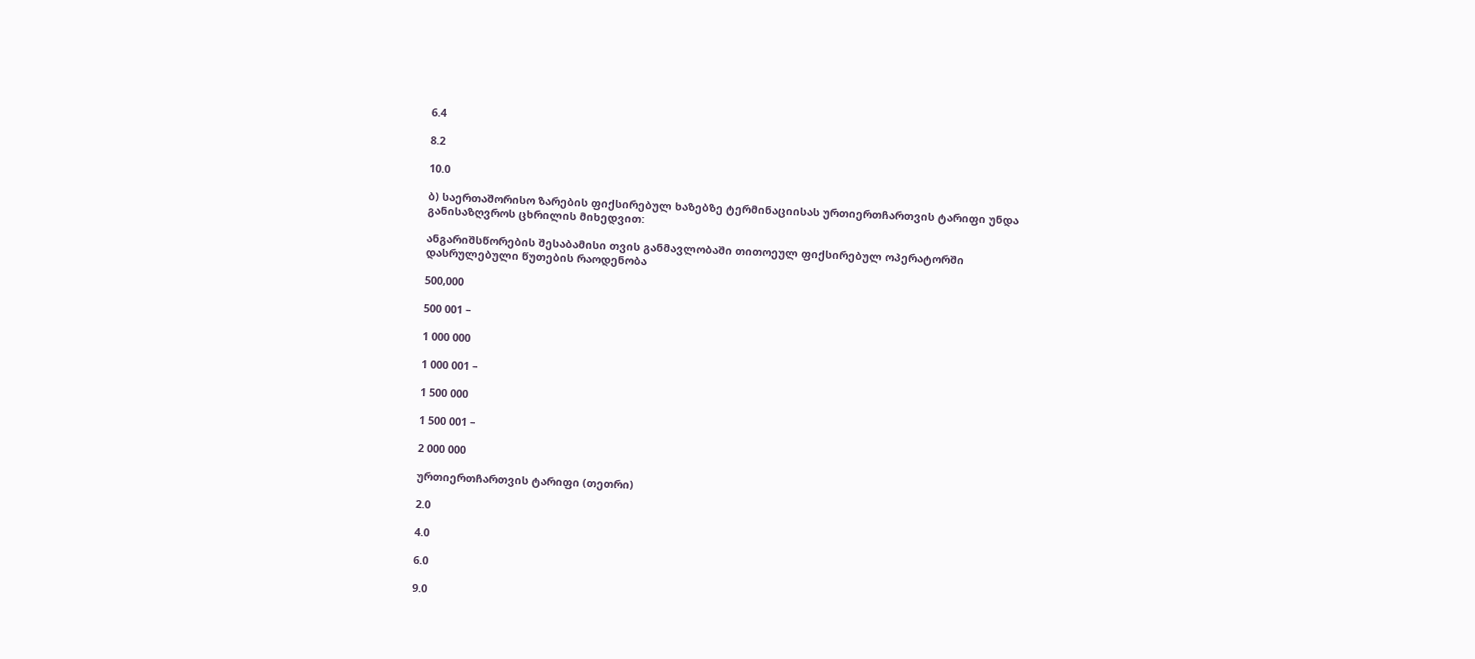6.4

8.2

10.0

ბ) საერთაშორისო ზარების ფიქსირებულ ხაზებზე ტერმინაციისას ურთიერთჩართვის ტარიფი უნდა განისაზღვროს ცხრილის მიხედვით:

ანგარიშსწორების შესაბამისი თვის განმავლობაში თითოეულ ფიქსირებულ ოპერატორში დასრულებული წუთების რაოდენობა

500,000

500 001 –

1 000 000

1 000 001 –

1 500 000

1 500 001 –

2 000 000

ურთიერთჩართვის ტარიფი (თეთრი)

2.0

4.0

6.0

9.0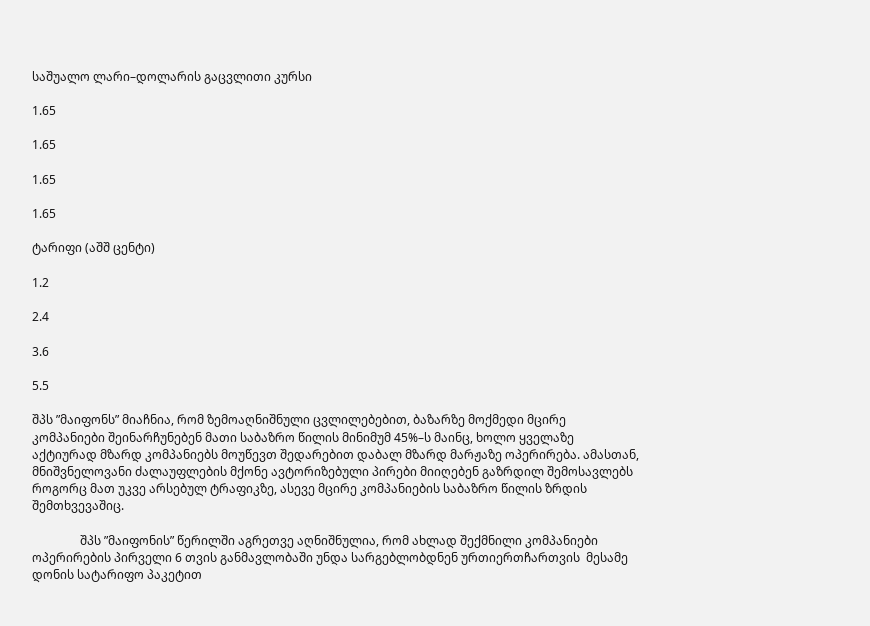საშუალო ლარი–დოლარის გაცვლითი კურსი

1.65

1.65

1.65

1.65

ტარიფი (აშშ ცენტი)

1.2

2.4

3.6

5.5

შპს ”მაიფონს” მიაჩნია, რომ ზემოაღნიშნული ცვლილებებით, ბაზარზე მოქმედი მცირე კომპანიები შეინარჩუნებენ მათი საბაზრო წილის მინიმუმ 45%–ს მაინც, ხოლო ყველაზე აქტიურად მზარდ კომპანიებს მოუწევთ შედარებით დაბალ მზარდ მარჟაზე ოპერირება. ამასთან, მნიშვნელოვანი ძალაუფლების მქონე ავტორიზებული პირები მიიღებენ გაზრდილ შემოსავლებს როგორც მათ უკვე არსებულ ტრაფიკზე, ასევე მცირე კომპანიების საბაზრო წილის ზრდის შემთხვევაშიც.

                შპს ”მაიფონის” წერილში აგრეთვე აღნიშნულია, რომ ახლად შექმნილი კომპანიები ოპერირების პირველი 6 თვის განმავლობაში უნდა სარგებლობდნენ ურთიერთჩართვის  მესამე დონის სატარიფო პაკეტით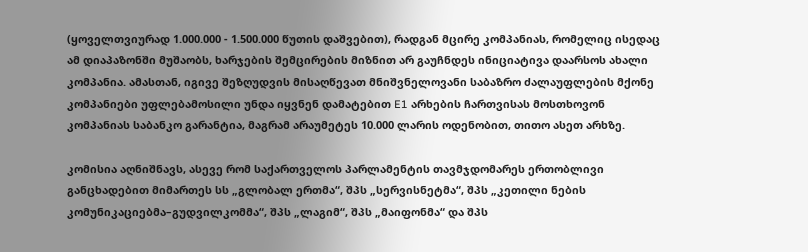(ყოველთვიურად 1.000.000 - 1.500.000 წუთის დაშვებით), რადგან მცირე კომპანიას, რომელიც ისედაც ამ დიაპაზონში მუშაობს, ხარჯების შემცირების მიზნით არ გაუჩნდეს ინიციატივა დაარსოს ახალი კომპანია. ამასთან, იგივე შეზღუდვის მისაღწევათ მნიშვნელოვანი საბაზრო ძალაუფლების მქონე კომპანიები უფლებამოსილი უნდა იყვნენ დამატებით E1 არხების ჩართვისას მოსთხოვონ კომპანიას საბანკო გარანტია, მაგრამ არაუმეტეს 10.000 ლარის ოდენობით, თითო ასეთ არხზე.

კომისია აღნიშნავს, ასევე რომ საქართველოს პარლამენტის თავმჯდომარეს ერთობლივი განცხადებით მიმართეს სს „გლობალ ერთმა“, შპს „სერვისნეტმა“, შპს „კეთილი ნების კომუნიკაციებმა–გუდვილკომმა“, შპს „ლაგიმ“, შპს „მაიფონმა“ და შპს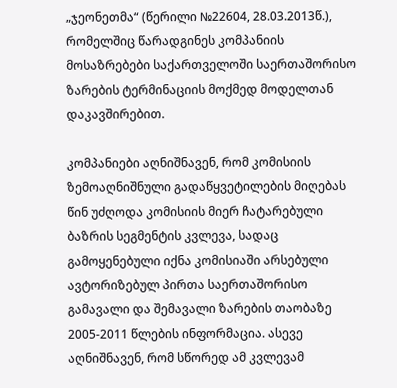„ჯეონეთმა“ (წერილი №22604, 28.03.2013წ.), რომელშიც წარადგინეს კომპანიის მოსაზრებები საქართველოში საერთაშორისო ზარების ტერმინაციის მოქმედ მოდელთან დაკავშირებით.

კომპანიები აღნიშნავენ, რომ კომისიის ზემოაღნიშნული გადაწყვეტილების მიღებას წინ უძღოდა კომისიის მიერ ჩატარებული ბაზრის სეგმენტის კვლევა, სადაც გამოყენებული იქნა კომისიაში არსებული ავტორიზებულ პირთა საერთაშორისო გამავალი და შემავალი ზარების თაობაზე 2005-2011 წლების ინფორმაცია. ასევე აღნიშნავენ, რომ სწორედ ამ კვლევამ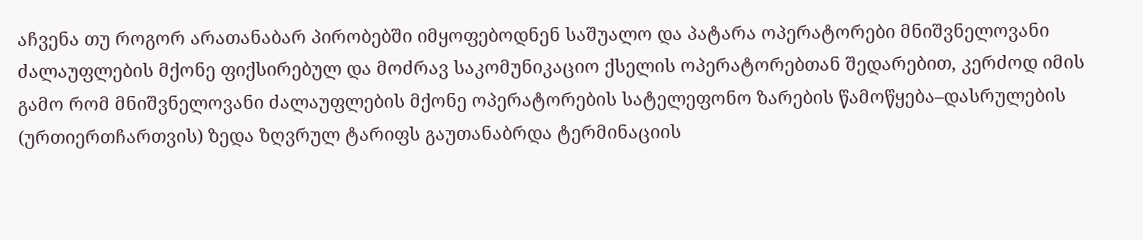აჩვენა თუ როგორ არათანაბარ პირობებში იმყოფებოდნენ საშუალო და პატარა ოპერატორები მნიშვნელოვანი ძალაუფლების მქონე ფიქსირებულ და მოძრავ საკომუნიკაციო ქსელის ოპერატორებთან შედარებით, კერძოდ იმის გამო რომ მნიშვნელოვანი ძალაუფლების მქონე ოპერატორების სატელეფონო ზარების წამოწყება–დასრულების (ურთიერთჩართვის) ზედა ზღვრულ ტარიფს გაუთანაბრდა ტერმინაციის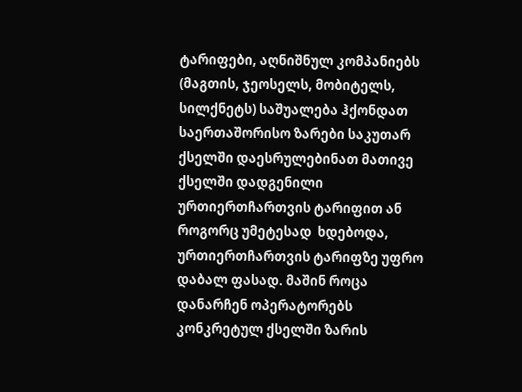ტარიფები, აღნიშნულ კომპანიებს (მაგთის, ჯეოსელს, მობიტელს, სილქნეტს) საშუალება ჰქონდათ საერთაშორისო ზარები საკუთარ ქსელში დაესრულებინათ მათივე ქსელში დადგენილი ურთიერთჩართვის ტარიფით ან როგორც უმეტესად  ხდებოდა, ურთიერთჩართვის ტარიფზე უფრო დაბალ ფასად. მაშინ როცა დანარჩენ ოპერატორებს კონკრეტულ ქსელში ზარის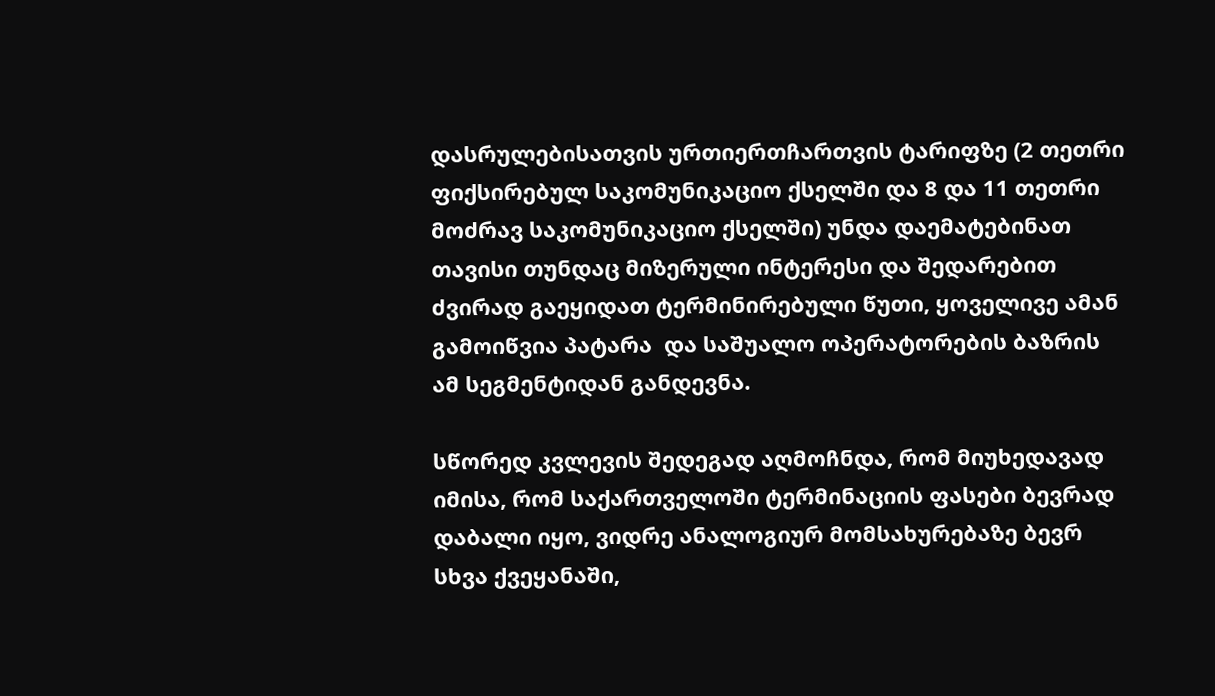დასრულებისათვის ურთიერთჩართვის ტარიფზე (2 თეთრი ფიქსირებულ საკომუნიკაციო ქსელში და 8 და 11 თეთრი მოძრავ საკომუნიკაციო ქსელში) უნდა დაემატებინათ თავისი თუნდაც მიზერული ინტერესი და შედარებით ძვირად გაეყიდათ ტერმინირებული წუთი, ყოველივე ამან გამოიწვია პატარა  და საშუალო ოპერატორების ბაზრის ამ სეგმენტიდან განდევნა.

სწორედ კვლევის შედეგად აღმოჩნდა, რომ მიუხედავად იმისა, რომ საქართველოში ტერმინაციის ფასები ბევრად დაბალი იყო, ვიდრე ანალოგიურ მომსახურებაზე ბევრ სხვა ქვეყანაში,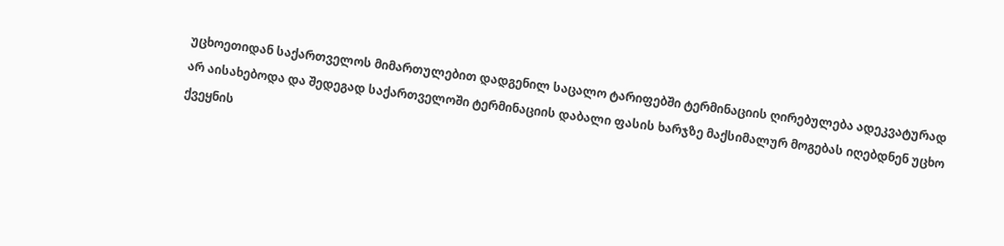უცხოეთიდან საქართველოს მიმართულებით დადგენილ საცალო ტარიფებში ტერმინაციის ღირებულება ადეკვატურად არ აისახებოდა და შედეგად საქართველოში ტერმინაციის დაბალი ფასის ხარჯზე მაქსიმალურ მოგებას იღებდნენ უცხო ქვეყნის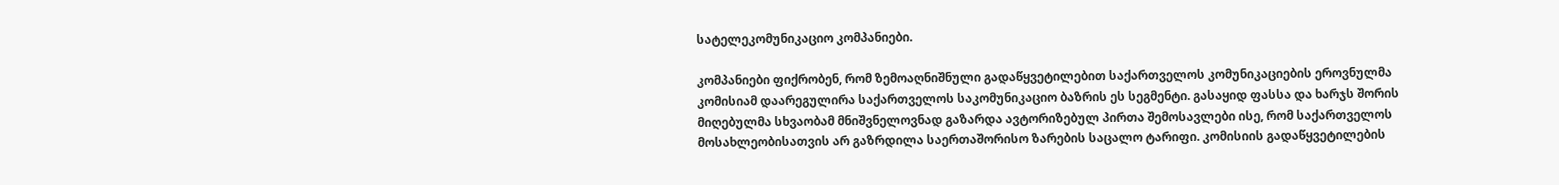სატელეკომუნიკაციო კომპანიები.

კომპანიები ფიქრობენ, რომ ზემოაღნიშნული გადაწყვეტილებით საქართველოს კომუნიკაციების ეროვნულმა კომისიამ დაარეგულირა საქართველოს საკომუნიკაციო ბაზრის ეს სეგმენტი. გასაყიდ ფასსა და ხარჯს შორის მიღებულმა სხვაობამ მნიშვნელოვნად გაზარდა ავტორიზებულ პირთა შემოსავლები ისე, რომ საქართველოს მოსახლეობისათვის არ გაზრდილა საერთაშორისო ზარების საცალო ტარიფი. კომისიის გადაწყვეტილების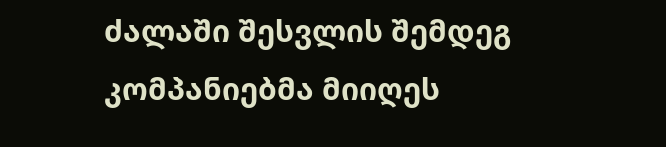ძალაში შესვლის შემდეგ კომპანიებმა მიიღეს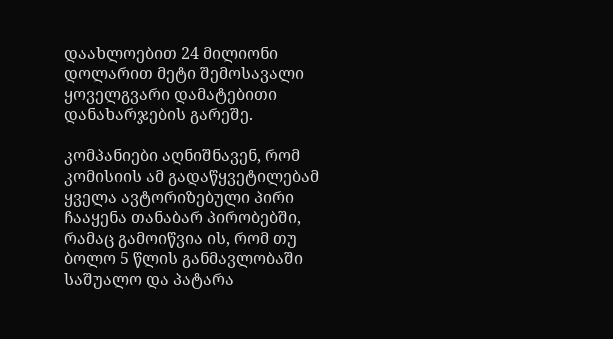დაახლოებით 24 მილიონი დოლარით მეტი შემოსავალი ყოველგვარი დამატებითი დანახარჯების გარეშე.

კომპანიები აღნიშნავენ, რომ კომისიის ამ გადაწყვეტილებამ ყველა ავტორიზებული პირი ჩააყენა თანაბარ პირობებში, რამაც გამოიწვია ის, რომ თუ ბოლო 5 წლის განმავლობაში საშუალო და პატარა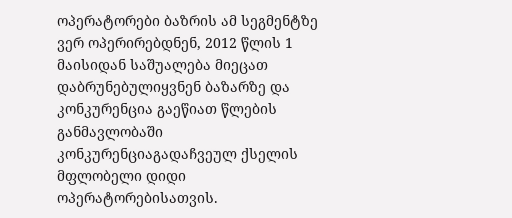ოპერატორები ბაზრის ამ სეგმენტზე ვერ ოპერირებდნენ, 2012 წლის 1 მაისიდან საშუალება მიეცათ დაბრუნებულიყვნენ ბაზარზე და კონკურენცია გაეწიათ წლების განმავლობაში კონკურენციაგადაჩვეულ ქსელის მფლობელი დიდი ოპერატორებისათვის.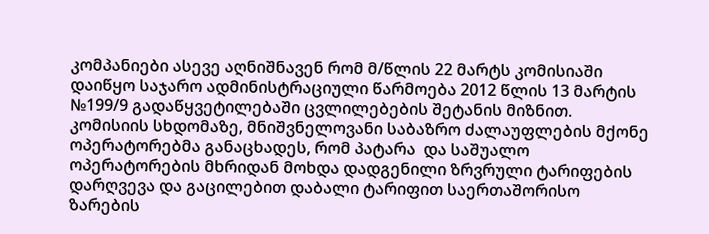კომპანიები ასევე აღნიშნავენ რომ მ/წლის 22 მარტს კომისიაში დაიწყო საჯარო ადმინისტრაციული წარმოება 2012 წლის 13 მარტის №199/9 გადაწყვეტილებაში ცვლილებების შეტანის მიზნით. კომისიის სხდომაზე, მნიშვნელოვანი საბაზრო ძალაუფლების მქონე ოპერატორებმა განაცხადეს, რომ პატარა  და საშუალო ოპერატორების მხრიდან მოხდა დადგენილი ზრვრული ტარიფების დარღვევა და გაცილებით დაბალი ტარიფით საერთაშორისო ზარების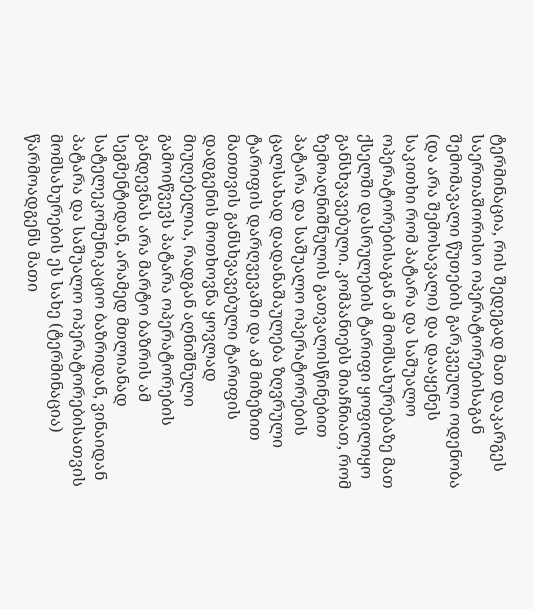ტერმინაცია, რის შედეგად მათ დაკარგეს საერთაშორისო ოპერატორებისაგან შემომავალი წუთების გარკვეული ოდენობა (და არა შემოსავალი) და დააყენეს საკითხი რომ პატარა და საშუალო ოპერატორებისაგან ამ მომსახურებაზე მათ ქსელში დასრულების ტარიფი ყოფილიყო განსხვავებული. კომპანიებს მიაჩნიათ, რომ ზემოაღნიშნულის გათვალისწინებით პატარა და საშუალო ოპერატორების ცალსახად დადანაშაულება ზღვრული ტარიფის დარღვევაში და ამ მიზეზით მათთვის განსხვავებული ტარიფის დადგენის მოთხოვნა ყოვლად მიუღებელია, რადგან აღნიშნული გამოიწვევს პატარა ოპერატორების განდევნას არა მარტო ბაზრის ამ სეგმენტიდან, არამედ მთლიანად სატელეკომუნიკაციო ბაზრიდან, ვინაიდან პატარა და საშუალო ოპერატორებისათვის მომსახურების ეს სახე (ტერმინაცია) წარმოადგენს მათი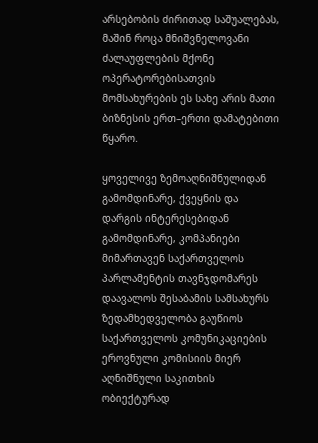არსებობის ძირითად საშუალებას, მაშინ როცა მნიშვნელოვანი ძალაუფლების მქონე ოპერატორებისათვის მომსახურების ეს სახე არის მათი ბიზნესის ერთ–ერთი დამატებითი წყარო.

ყოველივე ზემოაღნიშნულიდან გამომდინარე, ქვეყნის და დარგის ინტერესებიდან გამომდინარე, კომპანიები მიმართავენ საქართველოს პარლამენტის თავნჯდომარეს დაავალოს შესაბამის სამსახურს ზედამხედველობა გაუწიოს საქართველოს კომუნიკაციების ეროვნული კომისიის მიერ აღნიშნული საკითხის ობიექტურად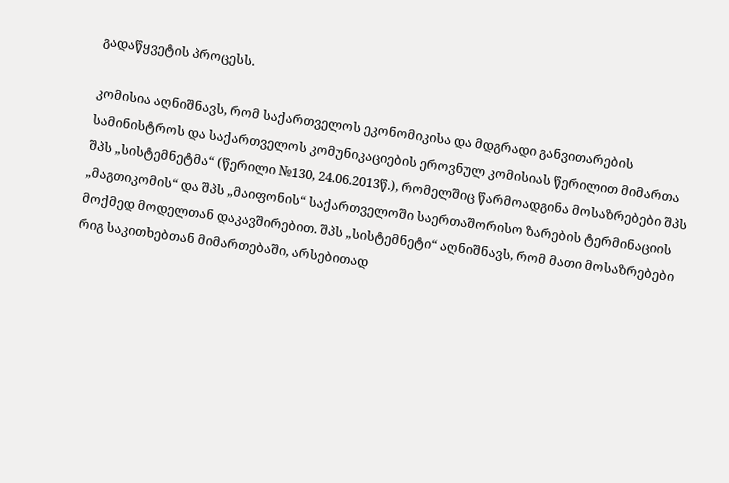გადაწყვეტის პროცესს.

კომისია აღნიშნავს, რომ საქართველოს ეკონომიკისა და მდგრადი განვითარების სამინისტროს და საქართველოს კომუნიკაციების ეროვნულ კომისიას წერილით მიმართა შპს „სისტემნეტმა“ (წერილი №130, 24.06.2013წ.), რომელშიც წარმოადგინა მოსაზრებები შპს „მაგთიკომის“ და შპს „მაიფონის“ საქართველოში საერთაშორისო ზარების ტერმინაციის მოქმედ მოდელთან დაკავშირებით. შპს „სისტემნეტი“ აღნიშნავს, რომ მათი მოსაზრებები  რიგ საკითხებთან მიმართებაში, არსებითად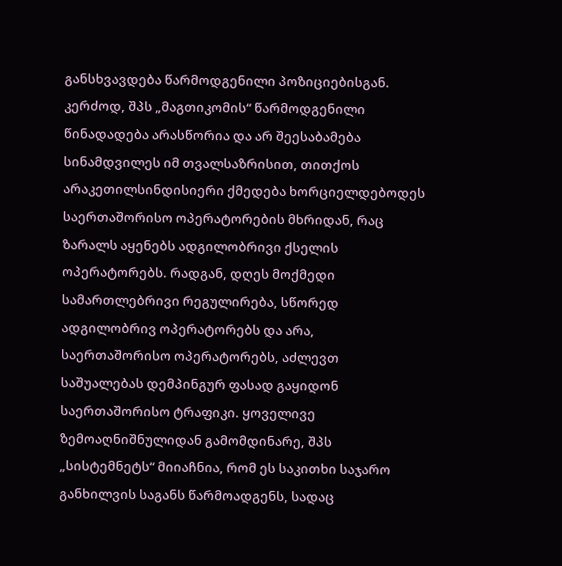განსხვავდება წარმოდგენილი პოზიციებისგან. კერძოდ, შპს „მაგთიკომის“ წარმოდგენილი წინადადება არასწორია და არ შეესაბამება სინამდვილეს იმ თვალსაზრისით, თითქოს არაკეთილსინდისიერი ქმედება ხორციელდებოდეს საერთაშორისო ოპერატორების მხრიდან, რაც ზარალს აყენებს ადგილობრივი ქსელის ოპერატორებს. რადგან, დღეს მოქმედი სამართლებრივი რეგულირება, სწორედ ადგილობრივ ოპერატორებს და არა, საერთაშორისო ოპერატორებს, აძლევთ საშუალებას დემპინგურ ფასად გაყიდონ საერთაშორისო ტრაფიკი. ყოველივე ზემოაღნიშნულიდან გამომდინარე, შპს „სისტემნეტს“ მიიაჩნია, რომ ეს საკითხი საჯარო განხილვის საგანს წარმოადგენს, სადაც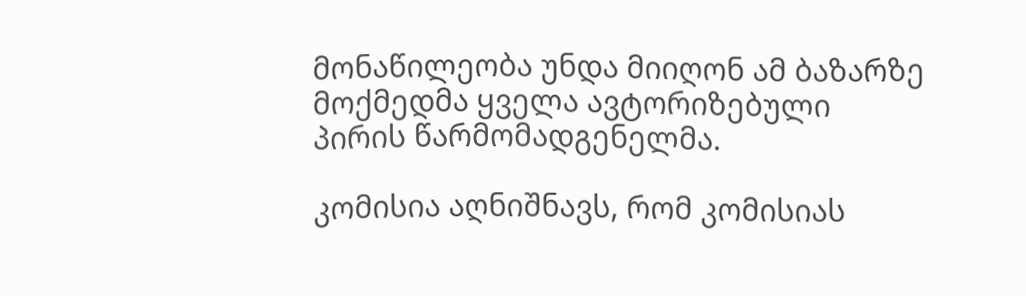მონაწილეობა უნდა მიიღონ ამ ბაზარზე მოქმედმა ყველა ავტორიზებული პირის წარმომადგენელმა.

კომისია აღნიშნავს, რომ კომისიას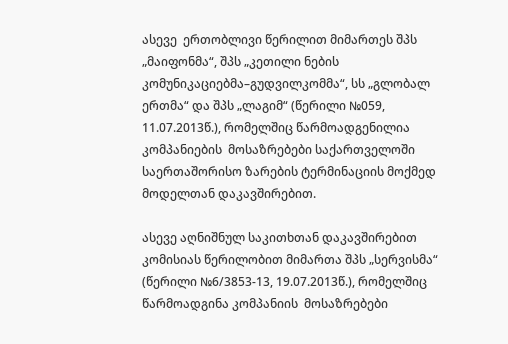ასევე  ერთობლივი წერილით მიმართეს შპს „მაიფონმა“, შპს „კეთილი ნების კომუნიკაციებმა–გუდვილკომმა“, სს „გლობალ ერთმა“ და შპს „ლაგიმ“ (წერილი №059, 11.07.2013წ.), რომელშიც წარმოადგენილია კომპანიების  მოსაზრებები საქართველოში საერთაშორისო ზარების ტერმინაციის მოქმედ მოდელთან დაკავშირებით.

ასევე აღნიშნულ საკითხთან დაკავშირებით კომისიას წერილობით მიმართა შპს „სერვისმა“ (წერილი №6/3853-13, 19.07.2013წ.), რომელშიც წარმოადგინა კომპანიის  მოსაზრებები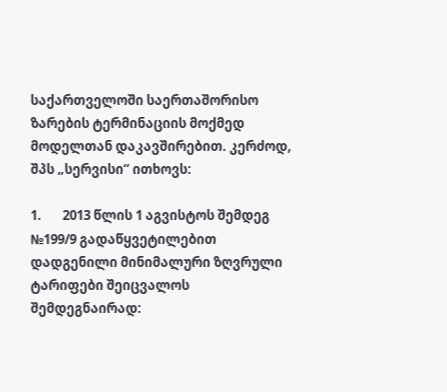საქართველოში საერთაშორისო ზარების ტერმინაციის მოქმედ მოდელთან დაკავშირებით. კერძოდ, შპს „სერვისი“ ითხოვს:

1.       2013 წლის 1 აგვისტოს შემდეგ №199/9 გადაწყვეტილებით დადგენილი მინიმალური ზღვრული ტარიფები შეიცვალოს შემდეგნაირად: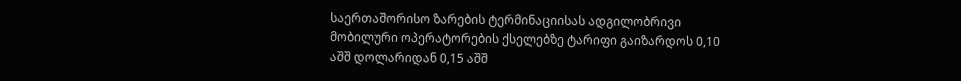საერთაშორისო ზარების ტერმინაციისას ადგილობრივი მობილური ოპერატორების ქსელებზე ტარიფი გაიზარდოს 0,10 აშშ დოლარიდან 0,15 აშშ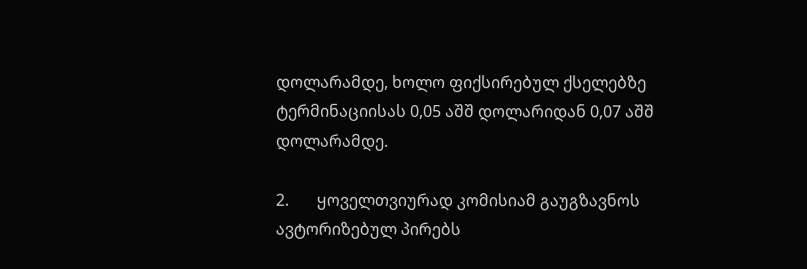დოლარამდე, ხოლო ფიქსირებულ ქსელებზე ტერმინაციისას 0,05 აშშ დოლარიდან 0,07 აშშ დოლარამდე.

2.       ყოველთვიურად კომისიამ გაუგზავნოს ავტორიზებულ პირებს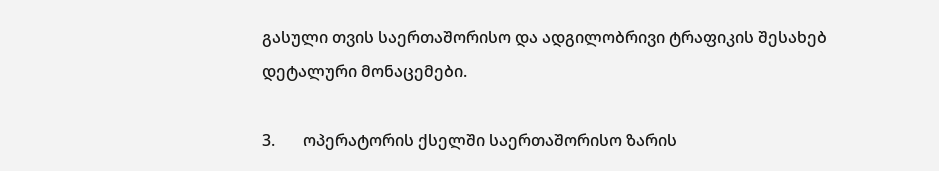გასული თვის საერთაშორისო და ადგილობრივი ტრაფიკის შესახებ დეტალური მონაცემები.

3.       ოპერატორის ქსელში საერთაშორისო ზარის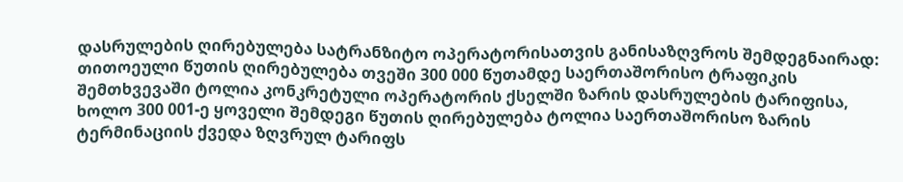დასრულების ღირებულება სატრანზიტო ოპერატორისათვის განისაზღვროს შემდეგნაირად: თითოეული წუთის ღირებულება თვეში 300 000 წუთამდე საერთაშორისო ტრაფიკის შემთხვევაში ტოლია კონკრეტული ოპერატორის ქსელში ზარის დასრულების ტარიფისა, ხოლო 300 001-ე ყოველი შემდეგი წუთის ღირებულება ტოლია საერთაშორისო ზარის ტერმინაციის ქვედა ზღვრულ ტარიფს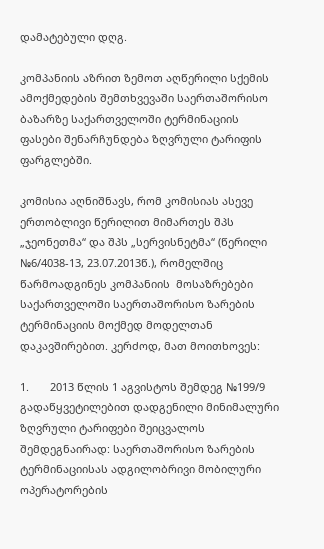დამატებული დღგ.

კომპანიის აზრით ზემოთ აღწერილი სქემის ამოქმედების შემთხვევაში საერთაშორისო ბაზარზე საქართველოში ტერმინაციის ფასები შენარჩუნდება ზღვრული ტარიფის ფარგლებში.

კომისია აღნიშნავს, რომ კომისიას ასევე ერთობლივი წერილით მიმართეს შპს „ჯეონეთმა“ და შპს „სერვისნეტმა“ (წერილი №6/4038-13, 23.07.2013წ.), რომელშიც წარმოადგინეს კომპანიის  მოსაზრებები საქართველოში საერთაშორისო ზარების ტერმინაციის მოქმედ მოდელთან დაკავშირებით. კერძოდ, მათ მოითხოვეს:

1.       2013 წლის 1 აგვისტოს შემდეგ №199/9 გადაწყვეტილებით დადგენილი მინიმალური ზღვრული ტარიფები შეიცვალოს შემდეგნაირად: საერთაშორისო ზარების ტერმინაციისას ადგილობრივი მობილური ოპერატორების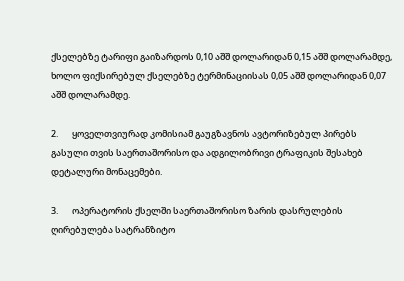ქსელებზე ტარიფი გაიზარდოს 0,10 აშშ დოლარიდან 0,15 აშშ დოლარამდე, ხოლო ფიქსირებულ ქსელებზე ტერმინაციისას 0,05 აშშ დოლარიდან 0,07 აშშ დოლარამდე.

2.       ყოველთვიურად კომისიამ გაუგზავნოს ავტორიზებულ პირებს გასული თვის საერთაშორისო და ადგილობრივი ტრაფიკის შესახებ დეტალური მონაცემები.

3.       ოპერატორის ქსელში საერთაშორისო ზარის დასრულების ღირებულება სატრანზიტო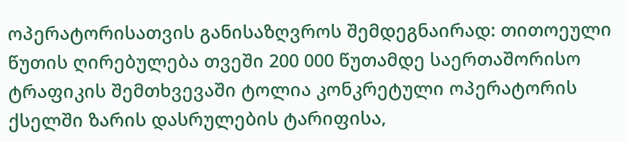ოპერატორისათვის განისაზღვროს შემდეგნაირად: თითოეული წუთის ღირებულება თვეში 200 000 წუთამდე საერთაშორისო ტრაფიკის შემთხვევაში ტოლია კონკრეტული ოპერატორის ქსელში ზარის დასრულების ტარიფისა,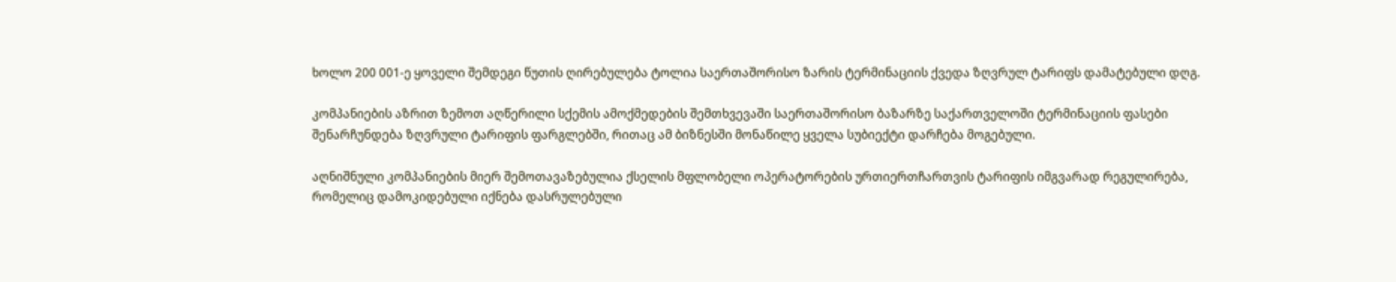ხოლო 200 001-ე ყოველი შემდეგი წუთის ღირებულება ტოლია საერთაშორისო ზარის ტერმინაციის ქვედა ზღვრულ ტარიფს დამატებული დღგ.

კომპანიების აზრით ზემოთ აღწერილი სქემის ამოქმედების შემთხვევაში საერთაშორისო ბაზარზე საქართველოში ტერმინაციის ფასები შენარჩუნდება ზღვრული ტარიფის ფარგლებში, რითაც ამ ბიზნესში მონაწილე ყველა სუბიექტი დარჩება მოგებული.

აღნიშნული კომპანიების მიერ შემოთავაზებულია ქსელის მფლობელი ოპერატორების ურთიერთჩართვის ტარიფის იმგვარად რეგულირება, რომელიც დამოკიდებული იქნება დასრულებული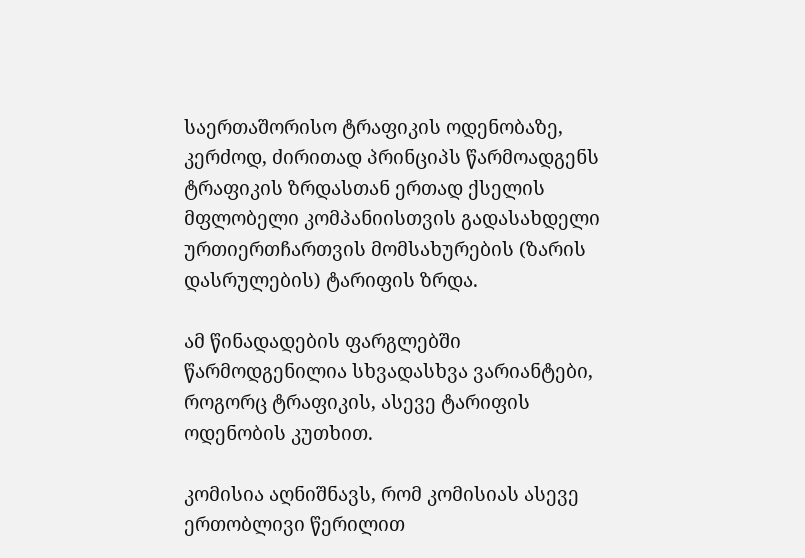საერთაშორისო ტრაფიკის ოდენობაზე, კერძოდ, ძირითად პრინციპს წარმოადგენს ტრაფიკის ზრდასთან ერთად ქსელის მფლობელი კომპანიისთვის გადასახდელი ურთიერთჩართვის მომსახურების (ზარის დასრულების) ტარიფის ზრდა.

ამ წინადადების ფარგლებში წარმოდგენილია სხვადასხვა ვარიანტები, როგორც ტრაფიკის, ასევე ტარიფის ოდენობის კუთხით.

კომისია აღნიშნავს, რომ კომისიას ასევე  ერთობლივი წერილით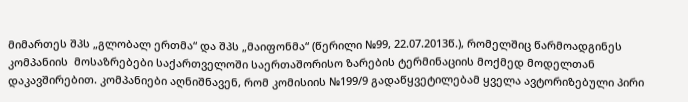მიმართეს შპს „გლობალ ერთმა“ და შპს „მაიფონმა“ (წერილი №99, 22.07.2013წ.), რომელშიც წარმოადგინეს კომპანიის  მოსაზრებები საქართველოში საერთაშორისო ზარების ტერმინაციის მოქმედ მოდელთან დაკავშირებით. კომპანიები აღნიშნავენ, რომ კომისიის №199/9 გადაწყვეტილებამ ყველა ავტორიზებული პირი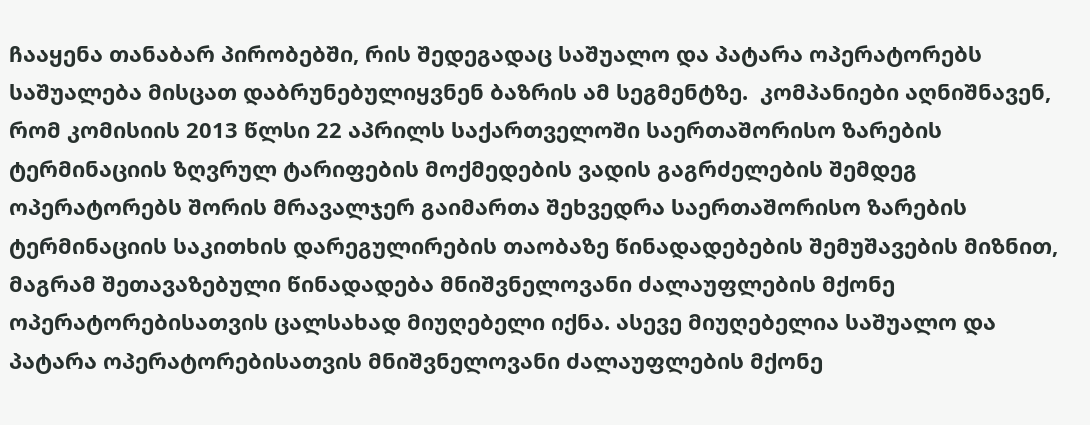ჩააყენა თანაბარ პირობებში, რის შედეგადაც საშუალო და პატარა ოპერატორებს საშუალება მისცათ დაბრუნებულიყვნენ ბაზრის ამ სეგმენტზე.  კომპანიები აღნიშნავენ, რომ კომისიის 2013 წლსი 22 აპრილს საქართველოში საერთაშორისო ზარების ტერმინაციის ზღვრულ ტარიფების მოქმედების ვადის გაგრძელების შემდეგ ოპერატორებს შორის მრავალჯერ გაიმართა შეხვედრა საერთაშორისო ზარების ტერმინაციის საკითხის დარეგულირების თაობაზე წინადადებების შემუშავების მიზნით, მაგრამ შეთავაზებული წინადადება მნიშვნელოვანი ძალაუფლების მქონე ოპერატორებისათვის ცალსახად მიუღებელი იქნა. ასევე მიუღებელია საშუალო და პატარა ოპერატორებისათვის მნიშვნელოვანი ძალაუფლების მქონე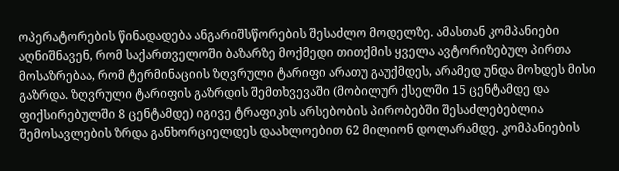ოპერატორების წინადადება ანგარიშსწორების შესაძლო მოდელზე. ამასთან კომპანიები აღნიშნავენ, რომ საქართველოში ბაზარზე მოქმედი თითქმის ყველა ავტორიზებულ პირთა მოსაზრებაა, რომ ტერმინაციის ზღვრული ტარიფი არათუ გაუქმდეს, არამედ უნდა მოხდეს მისი გაზრდა. ზღვრული ტარიფის გაზრდის შემთხვევაში (მობილურ ქსელში 15 ცენტამდე და ფიქსირებულში 8 ცენტამდე) იგივე ტრაფიკის არსებობის პირობებში შესაძლებებლია შემოსავლების ზრდა განხორციელდეს დაახლოებით 62 მილიონ დოლარამდე. კომპანიების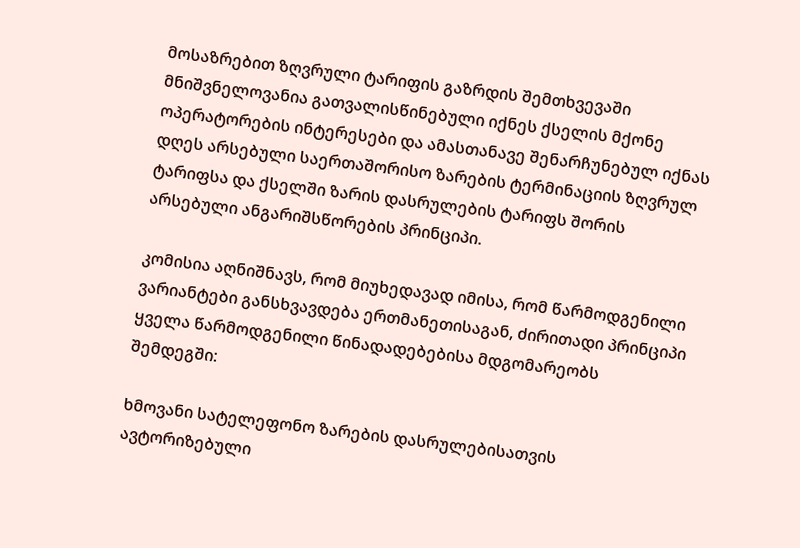მოსაზრებით ზღვრული ტარიფის გაზრდის შემთხვევაში მნიშვნელოვანია გათვალისწინებული იქნეს ქსელის მქონე ოპერატორების ინტერესები და ამასთანავე შენარჩუნებულ იქნას დღეს არსებული საერთაშორისო ზარების ტერმინაციის ზღვრულ ტარიფსა და ქსელში ზარის დასრულების ტარიფს შორის არსებული ანგარიშსწორების პრინციპი.

კომისია აღნიშნავს, რომ მიუხედავად იმისა, რომ წარმოდგენილი ვარიანტები განსხვავდება ერთმანეთისაგან, ძირითადი პრინციპი ყველა წარმოდგენილი წინადადებებისა მდგომარეობს შემდეგში:

ხმოვანი სატელეფონო ზარების დასრულებისათვის ავტორიზებული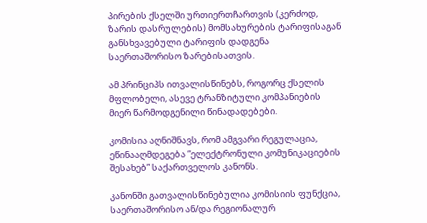პირების ქსელში ურთიერთჩართვის (კერძოდ, ზარის დასრულების) მომსახურების ტარიფისაგან განსხვავებული ტარიფის დადგენა საერთაშორისო ზარებისათვის.

ამ პრინციპს ითვალისწინებს, როგორც ქსელის მფლობელი, ასევე ტრანზიტული კომპანიების მიერ წარმოდგენილი წინადადებები.

კომისია აღნიშნავს, რომ ამგვარი რეგულაცია, ეწინააღმდეგება ”ელექტრონული კომუნიკაციების შესახებ” საქართველოს კანონს.

კანონში გათვალისწინებულია კომისიის ფუნქცია, საერთაშორისო ან/და რეგიონალურ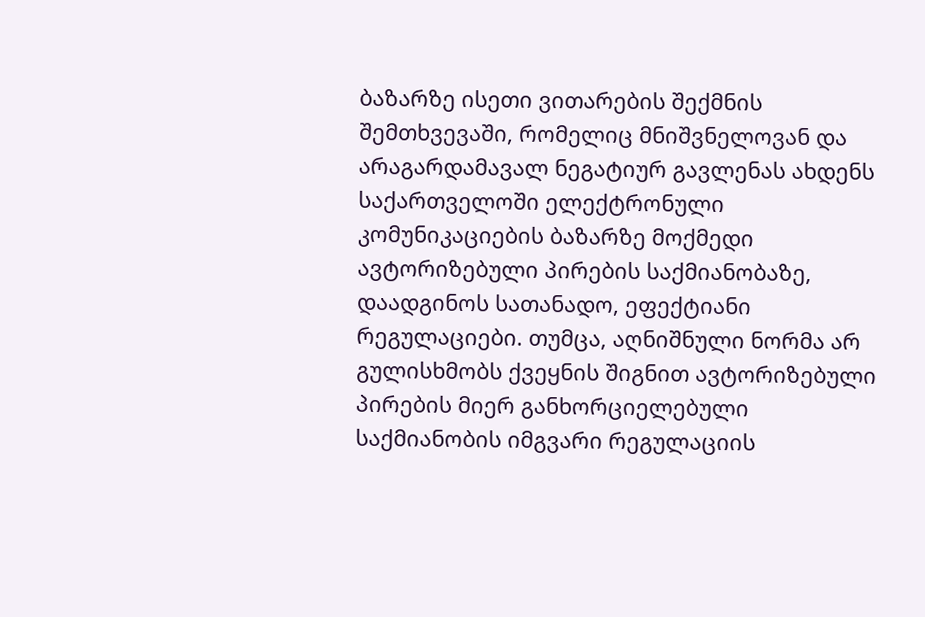ბაზარზე ისეთი ვითარების შექმნის შემთხვევაში, რომელიც მნიშვნელოვან და არაგარდამავალ ნეგატიურ გავლენას ახდენს საქართველოში ელექტრონული კომუნიკაციების ბაზარზე მოქმედი ავტორიზებული პირების საქმიანობაზე,  დაადგინოს სათანადო, ეფექტიანი რეგულაციები. თუმცა, აღნიშნული ნორმა არ გულისხმობს ქვეყნის შიგნით ავტორიზებული პირების მიერ განხორციელებული საქმიანობის იმგვარი რეგულაციის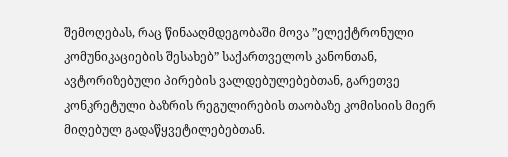შემოღებას, რაც წინააღმდეგობაში მოვა ”ელექტრონული კომუნიკაციების შესახებ” საქართველოს კანონთან, ავტორიზებული პირების ვალდებულებებთან, გარეთვე კონკრეტული ბაზრის რეგულირების თაობაზე კომისიის მიერ მიღებულ გადაწყვეტილებებთან.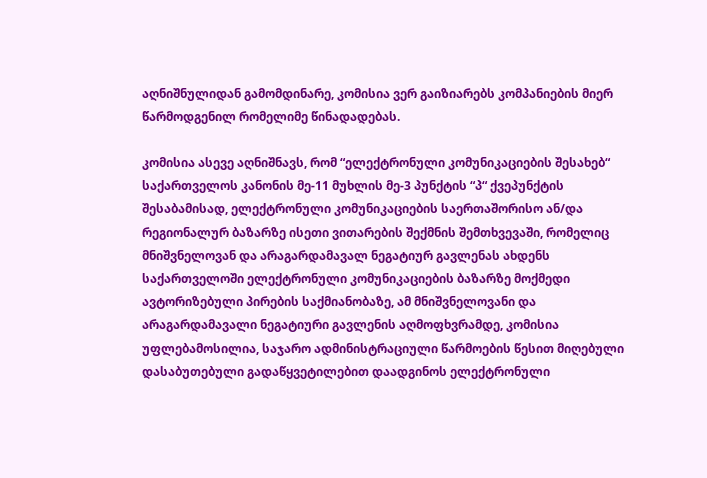აღნიშნულიდან გამომდინარე, კომისია ვერ გაიზიარებს კომპანიების მიერ წარმოდგენილ რომელიმე წინადადებას.

კომისია ასევე აღნიშნავს, რომ “ელექტრონული კომუნიკაციების შესახებ“ საქართველოს კანონის მე-11 მუხლის მე-3 პუნქტის “პ“ ქვეპუნქტის  შესაბამისად, ელექტრონული კომუნიკაციების საერთაშორისო ან/და რეგიონალურ ბაზარზე ისეთი ვითარების შექმნის შემთხვევაში, რომელიც მნიშვნელოვან და არაგარდამავალ ნეგატიურ გავლენას ახდენს საქართველოში ელექტრონული კომუნიკაციების ბაზარზე მოქმედი ავტორიზებული პირების საქმიანობაზე, ამ მნიშვნელოვანი და არაგარდამავალი ნეგატიური გავლენის აღმოფხვრამდე, კომისია უფლებამოსილია, საჯარო ადმინისტრაციული წარმოების წესით მიღებული დასაბუთებული გადაწყვეტილებით დაადგინოს ელექტრონული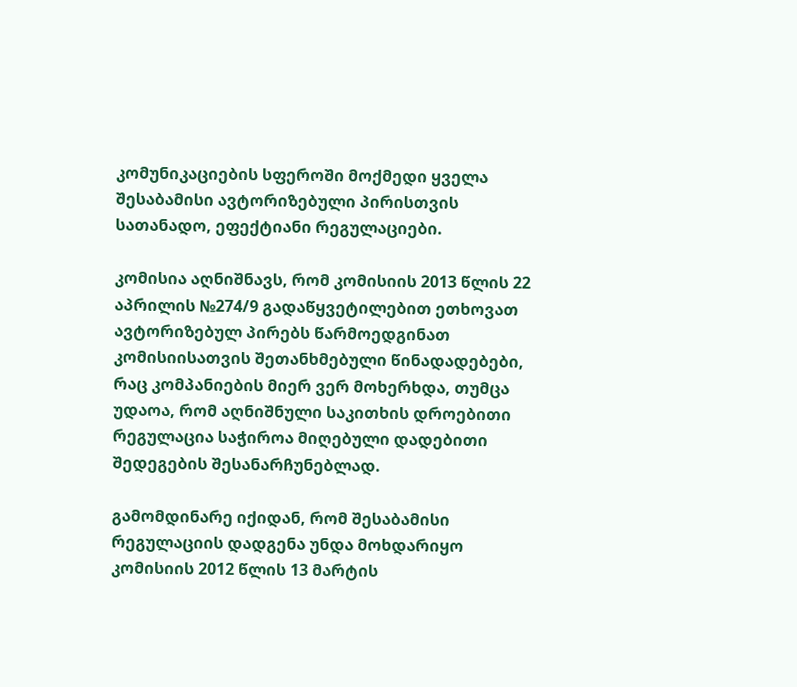კომუნიკაციების სფეროში მოქმედი ყველა შესაბამისი ავტორიზებული პირისთვის სათანადო, ეფექტიანი რეგულაციები.

კომისია აღნიშნავს, რომ კომისიის 2013 წლის 22 აპრილის №274/9 გადაწყვეტილებით ეთხოვათ ავტორიზებულ პირებს წარმოედგინათ კომისიისათვის შეთანხმებული წინადადებები,  რაც კომპანიების მიერ ვერ მოხერხდა, თუმცა უდაოა, რომ აღნიშნული საკითხის დროებითი რეგულაცია საჭიროა მიღებული დადებითი შედეგების შესანარჩუნებლად.

გამომდინარე იქიდან, რომ შესაბამისი რეგულაციის დადგენა უნდა მოხდარიყო კომისიის 2012 წლის 13 მარტის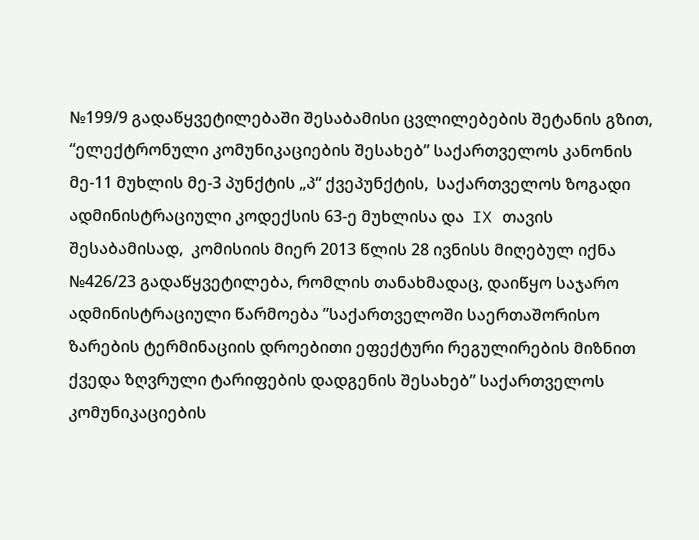№199/9 გადაწყვეტილებაში შესაბამისი ცვლილებების შეტანის გზით, “ელექტრონული კომუნიკაციების შესახებ” საქართველოს კანონის მე-11 მუხლის მე-3 პუნქტის „პ“ ქვეპუნქტის,  საქართველოს ზოგადი ადმინისტრაციული კოდექსის 63-ე მუხლისა და  IX თავის შესაბამისად,  კომისიის მიერ 2013 წლის 28 ივნისს მიღებულ იქნა №426/23 გადაწყვეტილება, რომლის თანახმადაც, დაიწყო საჯარო ადმინისტრაციული წარმოება ”საქართველოში საერთაშორისო ზარების ტერმინაციის დროებითი ეფექტური რეგულირების მიზნით ქვედა ზღვრული ტარიფების დადგენის შესახებ” საქართველოს კომუნიკაციების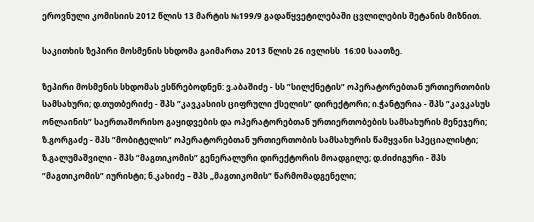ეროვნული კომისიის 2012 წლის 13 მარტის №199/9 გადაწყვეტილებაში ცვლილების შეტანის მიზნით.

საკითხის ზეპირი მოსმენის სხდომა გაიმართა 2013 წლის 26 ივლისს  16:00 საათზე.

ზეპირი მოსმენის სხდომას ესწრებოდნენ: ვ.აბაშიძე - სს ”სილქნეტის” ოპერატორებთან ურთიერთობის სამსახური; დ.თუთბერიძე - შპს ”კავკასიის ციფრული ქსელის” დირექტორი; ი.ჭანტურია - შპს ”კავკასუს ონლაინის” საერთაშორისო გაყიდვების და ოპერატორებთან ურთიერთობების სამსახურის მენეჯერი; ზ.გორგაძე - შპს ”მობიტელის” ოპერატორებთან ურთიერთობის სამსახურის წამყვანი სპეციალისტი; ზ.გალუმაშვილი - შპს ”მაგთიკომის” გენერალური დირექტორის მოადგილე; დ.ძიძიგური - შპს ”მაგთიკომის” იურისტი; ნ.კახიძე – შპს „მაგთიკომის“ წარმომადგენელი;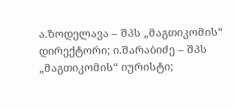ა.ზოდელავა – შპს „მაგთიკომის“ დირექტორი; ი.შარაბიძე – შპს „მაგთიკომის“ იურისტი;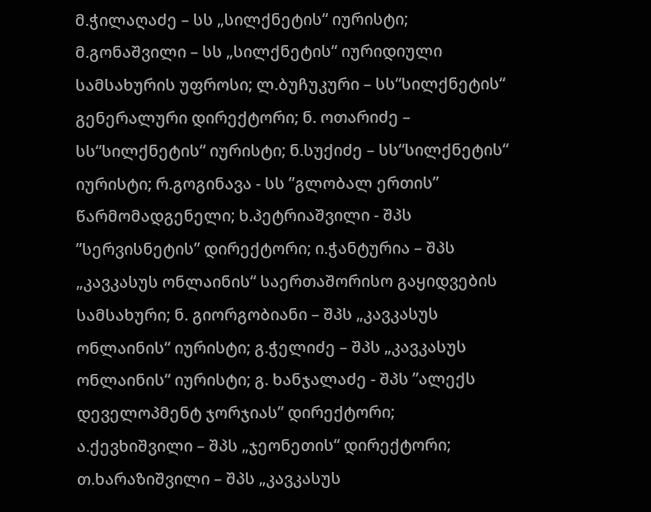მ.ჭილაღაძე – სს „სილქნეტის“ იურისტი; მ.გონაშვილი – სს „სილქნეტის“ იურიდიული სამსახურის უფროსი; ლ.ბუჩუკური – სს“სილქნეტის“ გენერალური დირექტორი; ნ. ოთარიძე – სს“სილქნეტის“ იურისტი; ნ.სუქიძე – სს“სილქნეტის“ იურისტი; რ.გოგინავა - სს ”გლობალ ერთის” წარმომადგენელი; ხ.პეტრიაშვილი - შპს ”სერვისნეტის” დირექტორი; ი.ჭანტურია – შპს „კავკასუს ონლაინის“ საერთაშორისო გაყიდვების სამსახური; ნ. გიორგობიანი – შპს „კავკასუს ონლაინის“ იურისტი; გ.ჭელიძე – შპს „კავკასუს ონლაინის“ იურისტი; გ. ხანჯალაძე - შპს ”ალექს დეველოპმენტ ჯორჯიას” დირექტორი; ა.ქევხიშვილი – შპს „ჯეონეთის“ დირექტორი; თ.ხარაზიშვილი – შპს „კავკასუს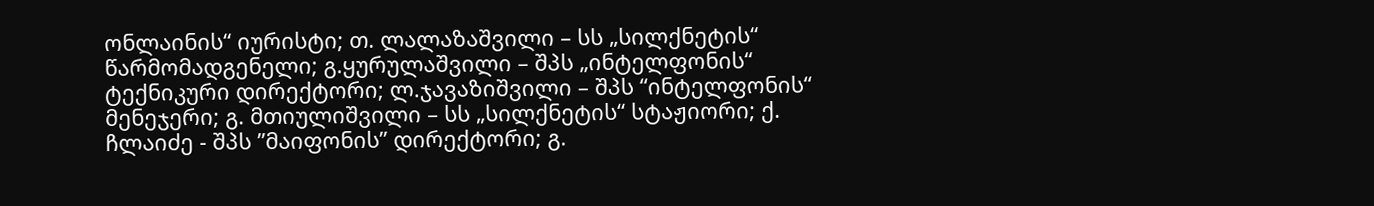ონლაინის“ იურისტი; თ. ლალაზაშვილი – სს „სილქნეტის“ წარმომადგენელი; გ.ყურულაშვილი – შპს „ინტელფონის“ ტექნიკური დირექტორი; ლ.ჯავაზიშვილი – შპს “ინტელფონის“ მენეჯერი; გ. მთიულიშვილი – სს „სილქნეტის“ სტაჟიორი; ქ. ჩლაიძე - შპს ”მაიფონის” დირექტორი; გ.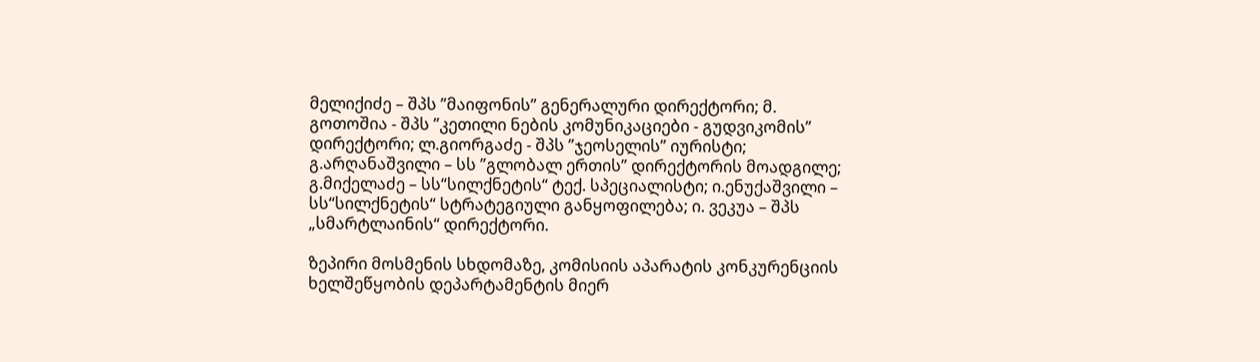მელიქიძე – შპს ”მაიფონის” გენერალური დირექტორი; მ. გოთოშია - შპს ”კეთილი ნების კომუნიკაციები - გუდვიკომის” დირექტორი; ლ.გიორგაძე - შპს ”ჯეოსელის” იურისტი; გ.არღანაშვილი – სს ”გლობალ ერთის” დირექტორის მოადგილე; გ.მიქელაძე – სს“სილქნეტის“ ტექ. სპეციალისტი; ი.ენუქაშვილი – სს“სილქნეტის“ სტრატეგიული განყოფილება; ი. ვეკუა – შპს „სმარტლაინის“ დირექტორი.

ზეპირი მოსმენის სხდომაზე, კომისიის აპარატის კონკურენციის ხელშეწყობის დეპარტამენტის მიერ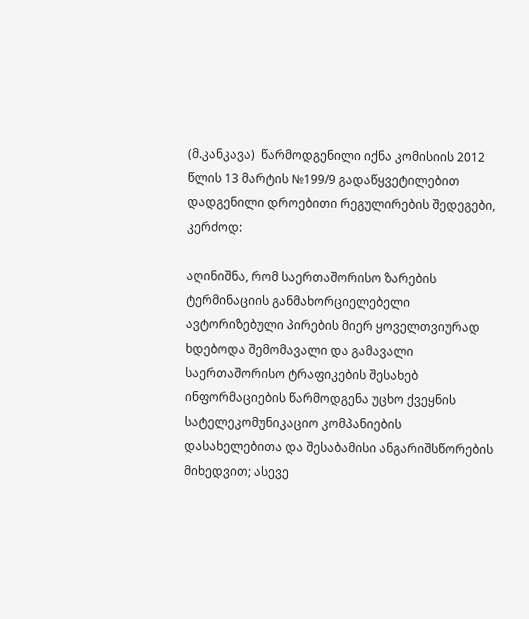(მ.კანკავა)  წარმოდგენილი იქნა კომისიის 2012 წლის 13 მარტის №199/9 გადაწყვეტილებით დადგენილი დროებითი რეგულირების შედეგები, კერძოდ:

აღინიშნა, რომ საერთაშორისო ზარების ტერმინაციის განმახორციელებელი ავტორიზებული პირების მიერ ყოველთვიურად ხდებოდა შემომავალი და გამავალი საერთაშორისო ტრაფიკების შესახებ ინფორმაციების წარმოდგენა უცხო ქვეყნის სატელეკომუნიკაციო კომპანიების დასახელებითა და შესაბამისი ანგარიშსწორების მიხედვით; ასევე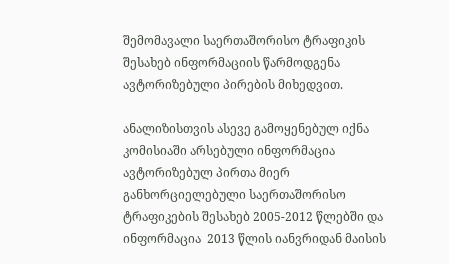შემომავალი საერთაშორისო ტრაფიკის შესახებ ინფორმაციის წარმოდგენა ავტორიზებული პირების მიხედვით.

ანალიზისთვის ასევე გამოყენებულ იქნა კომისიაში არსებული ინფორმაცია ავტორიზებულ პირთა მიერ განხორციელებული საერთაშორისო ტრაფიკების შესახებ 2005-2012 წლებში და ინფორმაცია  2013 წლის იანვრიდან მაისის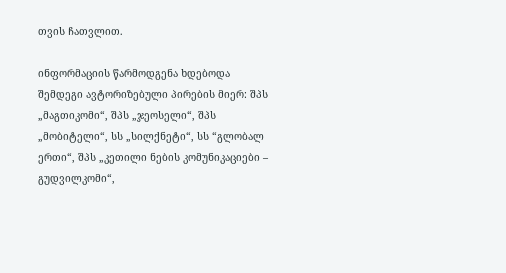თვის ჩათვლით.

ინფორმაციის წარმოდგენა ხდებოდა შემდეგი ავტორიზებული პირების მიერ: შპს „მაგთიკომი“, შპს „ჯეოსელი“, შპს „მობიტელი“, სს „სილქნეტი“, სს “გლობალ ერთი“, შპს „კეთილი ნების კომუნიკაციები – გუდვილკომი“,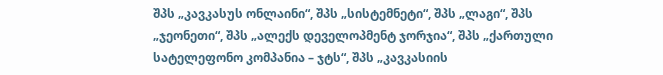შპს „კავკასუს ონლაინი“, შპს „სისტემნეტი“, შპს „ლაგი“, შპს „ჯეონეთი“, შპს „ალექს დეველოპმენტ ჯორჯია“, შპს „ქართული სატელეფონო კომპანია – ჯტს“, შპს „კავკასიის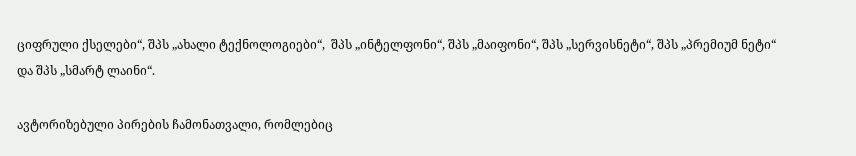ციფრული ქსელები“, შპს „ახალი ტექნოლოგიები“,  შპს „ინტელფონი“, შპს „მაიფონი“, შპს „სერვისნეტი“, შპს „პრემიუმ ნეტი“ და შპს „სმარტ ლაინი“.

ავტორიზებული პირების ჩამონათვალი, რომლებიც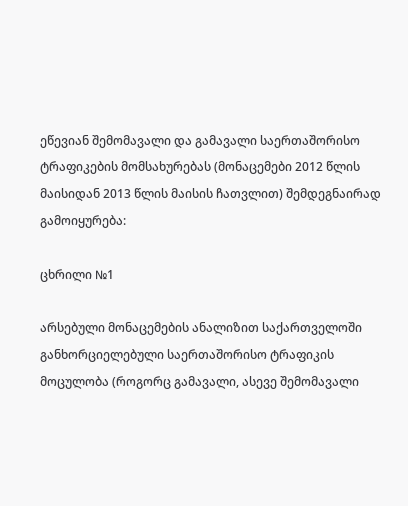ეწევიან შემომავალი და გამავალი საერთაშორისო ტრაფიკების მომსახურებას (მონაცემები 2012 წლის მაისიდან 2013 წლის მაისის ჩათვლით) შემდეგნაირად გამოიყურება:

ცხრილი №1

არსებული მონაცემების ანალიზით საქართველოში განხორციელებული საერთაშორისო ტრაფიკის მოცულობა (როგორც გამავალი, ასევე შემომავალი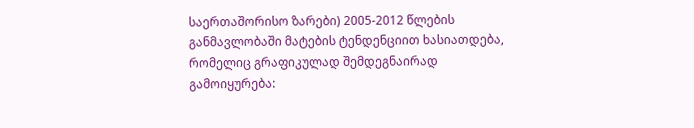საერთაშორისო ზარები) 2005-2012 წლების განმავლობაში მატების ტენდენციით ხასიათდება, რომელიც გრაფიკულად შემდეგნაირად გამოიყურება: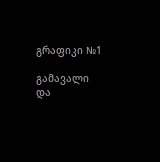გრაფიკი №1

გამავალი და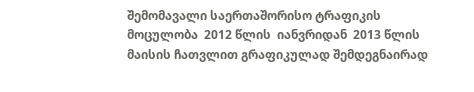შემომავალი საერთაშორისო ტრაფიკის მოცულობა  2012 წლის  იანვრიდან  2013 წლის მაისის ჩათვლით გრაფიკულად შემდეგნაირად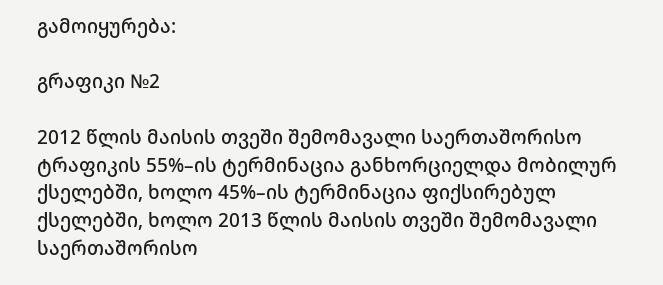გამოიყურება:

გრაფიკი №2

2012 წლის მაისის თვეში შემომავალი საერთაშორისო ტრაფიკის 55%–ის ტერმინაცია განხორციელდა მობილურ  ქსელებში, ხოლო 45%–ის ტერმინაცია ფიქსირებულ ქსელებში, ხოლო 2013 წლის მაისის თვეში შემომავალი საერთაშორისო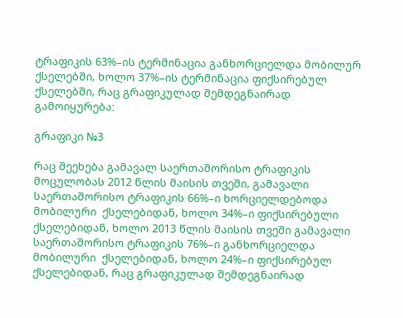ტრაფიკის 63%–ის ტერმინაცია განხორციელდა მობილურ  ქსელებში, ხოლო 37%–ის ტერმინაცია ფიქსირებულ ქსელებში, რაც გრაფიკულად შემდეგნაირად გამოიყურება:

გრაფიკი №3

რაც შეეხება გამავალ საერთაშორისო ტრაფიკის მოცულობას 2012 წლის მაისის თვეში, გამავალი საერთაშორისო ტრაფიკის 66%–ი ხორციელდებოდა მობილური  ქსელებიდან, ხოლო 34%–ი ფიქსირებული ქსელებიდან, ხოლო 2013 წლის მაისის თვეში გამავალი საერთაშორისო ტრაფიკის 76%–ი განხორციელდა  მობილური  ქსელებიდან, ხოლო 24%–ი ფიქსირებულ ქსელებიდან, რაც გრაფიკულად შემდეგნაირად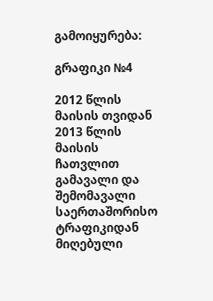გამოიყურება:

გრაფიკი №4

2012 წლის მაისის თვიდან 2013 წლის მაისის ჩათვლით გამავალი და შემომავალი  საერთაშორისო ტრაფიკიდან მიღებული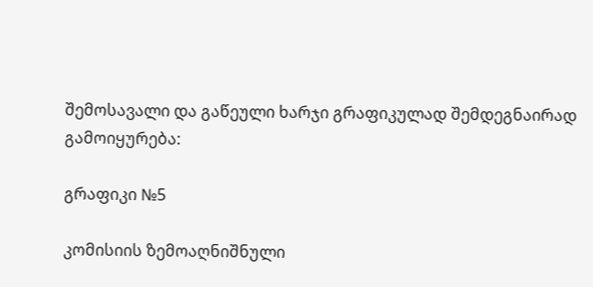შემოსავალი და გაწეული ხარჯი გრაფიკულად შემდეგნაირად გამოიყურება:

გრაფიკი №5

კომისიის ზემოაღნიშნული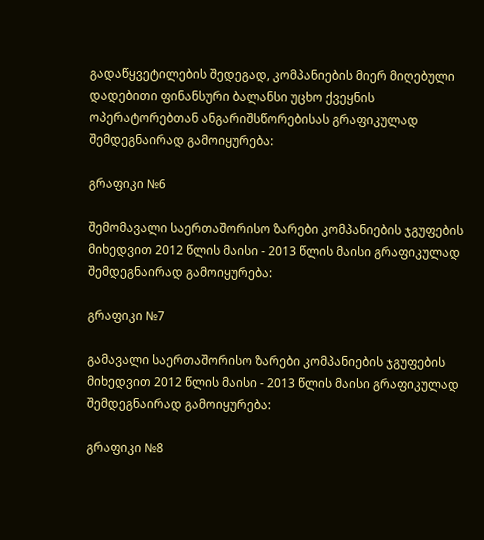გადაწყვეტილების შედეგად, კომპანიების მიერ მიღებული  დადებითი ფინანსური ბალანსი უცხო ქვეყნის ოპერატორებთან ანგარიშსწორებისას გრაფიკულად შემდეგნაირად გამოიყურება:

გრაფიკი №6

შემომავალი საერთაშორისო ზარები კომპანიების ჯგუფების მიხედვით 2012 წლის მაისი - 2013 წლის მაისი გრაფიკულად შემდეგნაირად გამოიყურება:

გრაფიკი №7

გამავალი საერთაშორისო ზარები კომპანიების ჯგუფების მიხედვით 2012 წლის მაისი - 2013 წლის მაისი გრაფიკულად შემდეგნაირად გამოიყურება:

გრაფიკი №8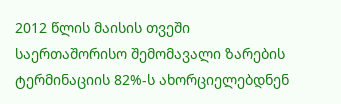2012 წლის მაისის თვეში საერთაშორისო შემომავალი ზარების ტერმინაციის 82%-ს ახორციელებდნენ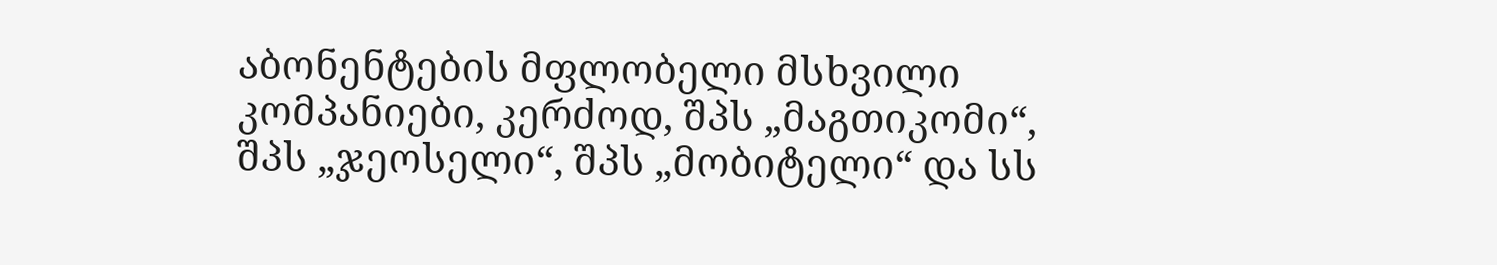აბონენტების მფლობელი მსხვილი კომპანიები, კერძოდ, შპს „მაგთიკომი“, შპს „ჯეოსელი“, შპს „მობიტელი“ და სს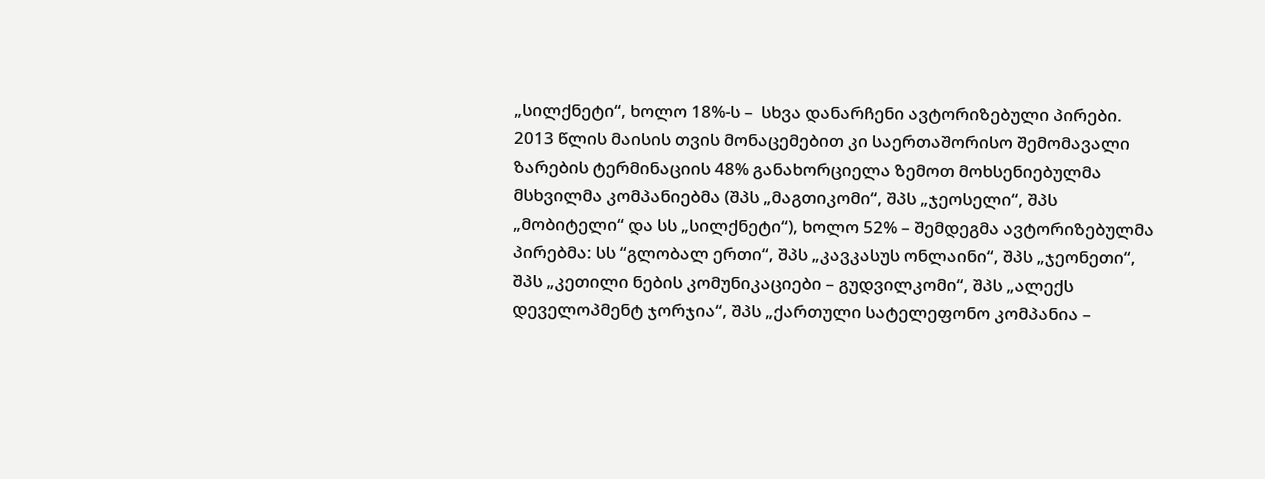„სილქნეტი“, ხოლო 18%-ს –  სხვა დანარჩენი ავტორიზებული პირები. 2013 წლის მაისის თვის მონაცემებით კი საერთაშორისო შემომავალი ზარების ტერმინაციის 48% განახორციელა ზემოთ მოხსენიებულმა მსხვილმა კომპანიებმა (შპს „მაგთიკომი“, შპს „ჯეოსელი“, შპს „მობიტელი“ და სს „სილქნეტი“), ხოლო 52% – შემდეგმა ავტორიზებულმა პირებმა: სს “გლობალ ერთი“, შპს „კავკასუს ონლაინი“, შპს „ჯეონეთი“, შპს „კეთილი ნების კომუნიკაციები – გუდვილკომი“, შპს „ალექს დეველოპმენტ ჯორჯია“, შპს „ქართული სატელეფონო კომპანია –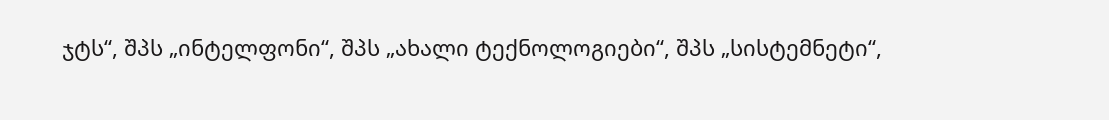ჯტს“, შპს „ინტელფონი“, შპს „ახალი ტექნოლოგიები“, შპს „სისტემნეტი“,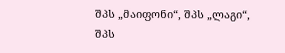შპს „მაიფონი“, შპს „ლაგი“, შპს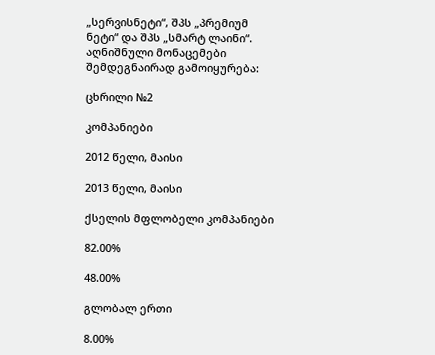„სერვისნეტი“, შპს „პრემიუმ ნეტი“ და შპს „სმარტ ლაინი“. აღნიშნული მონაცემები  შემდეგნაირად გამოიყურება:

ცხრილი №2

კომპანიები

2012 წელი, მაისი

2013 წელი, მაისი

ქსელის მფლობელი კომპანიები

82.00%

48.00%

გლობალ ერთი

8.00%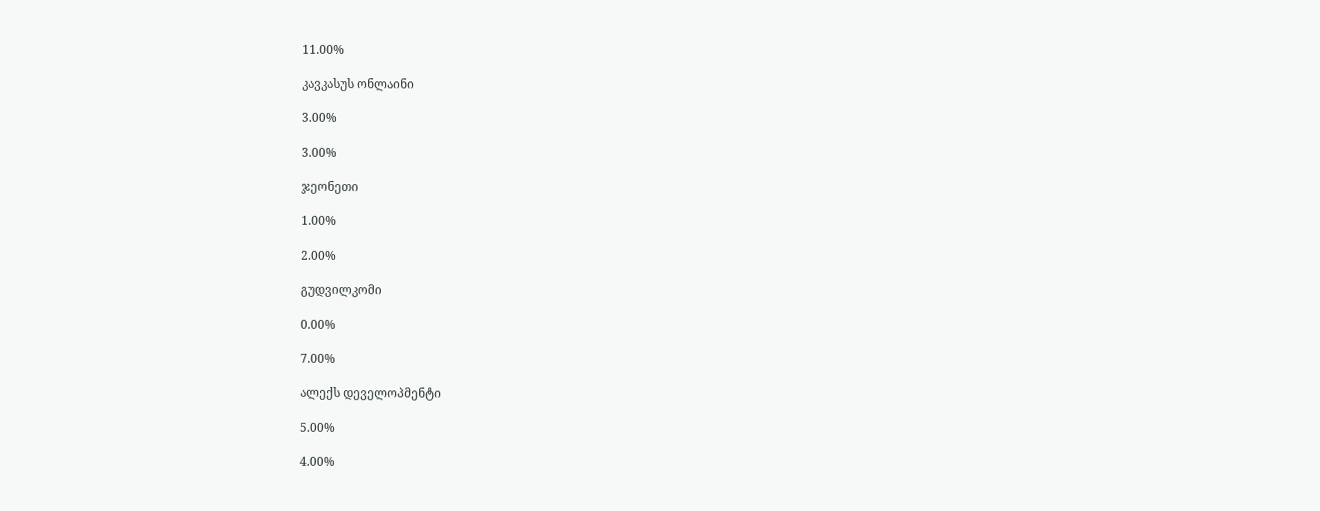11.00%

კავკასუს ონლაინი

3.00%

3.00%

ჯეონეთი

1.00%

2.00%

გუდვილკომი

0.00%

7.00%

ალექს დეველოპმენტი

5.00%

4.00%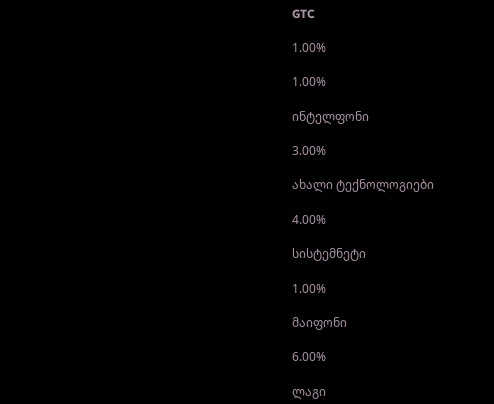GTC

1.00%

1.00%

ინტელფონი

3.00%

ახალი ტექნოლოგიები

4.00%

სისტემნეტი

1.00%

მაიფონი

6.00%

ლაგი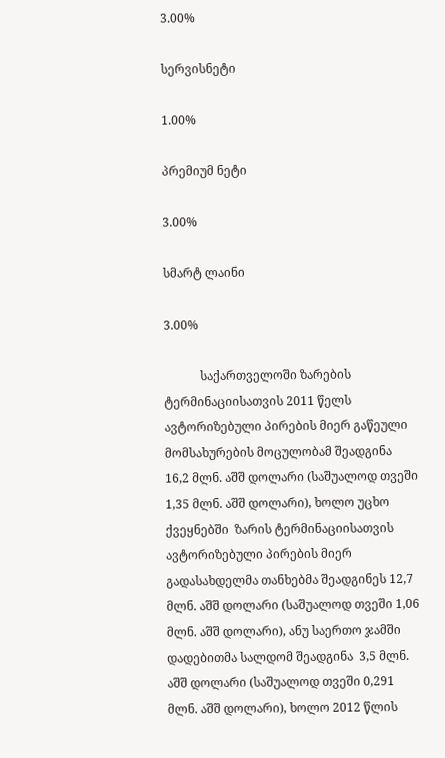3.00%

სერვისნეტი

1.00%

პრემიუმ ნეტი

3.00%

სმარტ ლაინი

3.00%

            საქართველოში ზარების ტერმინაციისათვის 2011 წელს ავტორიზებული პირების მიერ გაწეული მომსახურების მოცულობამ შეადგინა 16,2 მლნ. აშშ დოლარი (საშუალოდ თვეში 1,35 მლნ. აშშ დოლარი), ხოლო უცხო ქვეყნებში  ზარის ტერმინაციისათვის ავტორიზებული პირების მიერ გადასახდელმა თანხებმა შეადგინეს 12,7  მლნ. აშშ დოლარი (საშუალოდ თვეში 1,06 მლნ. აშშ დოლარი), ანუ საერთო ჯამში დადებითმა სალდომ შეადგინა  3,5 მლნ. აშშ დოლარი (საშუალოდ თვეში 0,291 მლნ. აშშ დოლარი), ხოლო 2012 წლის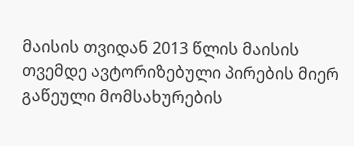მაისის თვიდან 2013 წლის მაისის თვემდე ავტორიზებული პირების მიერ გაწეული მომსახურების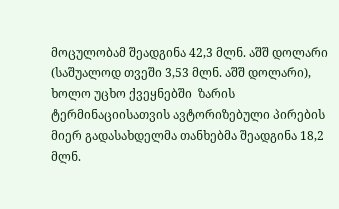მოცულობამ შეადგინა 42,3 მლნ. აშშ დოლარი (საშუალოდ თვეში 3,53 მლნ. აშშ დოლარი), ხოლო უცხო ქვეყნებში  ზარის ტერმინაციისათვის ავტორიზებული პირების მიერ გადასახდელმა თანხებმა შეადგინა 18,2  მლნ.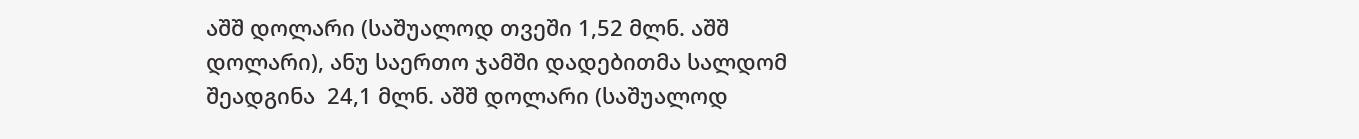აშშ დოლარი (საშუალოდ თვეში 1,52 მლნ. აშშ დოლარი), ანუ საერთო ჯამში დადებითმა სალდომ შეადგინა  24,1 მლნ. აშშ დოლარი (საშუალოდ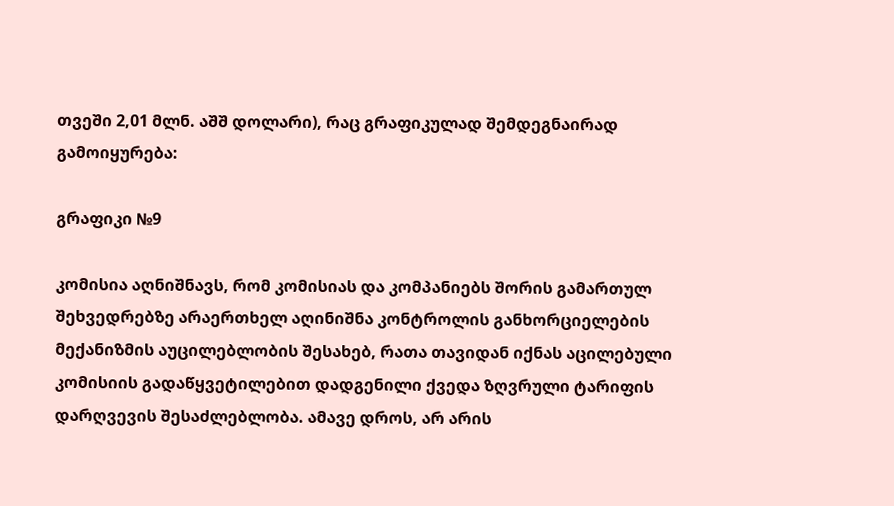თვეში 2,01 მლნ. აშშ დოლარი), რაც გრაფიკულად შემდეგნაირად გამოიყურება:

გრაფიკი №9

კომისია აღნიშნავს, რომ კომისიას და კომპანიებს შორის გამართულ შეხვედრებზე არაერთხელ აღინიშნა კონტროლის განხორციელების მექანიზმის აუცილებლობის შესახებ, რათა თავიდან იქნას აცილებული კომისიის გადაწყვეტილებით დადგენილი ქვედა ზღვრული ტარიფის დარღვევის შესაძლებლობა. ამავე დროს, არ არის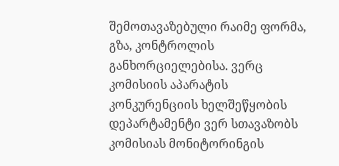შემოთავაზებული რაიმე ფორმა, გზა, კონტროლის განხორციელებისა. ვერც კომისიის აპარატის კონკურენციის ხელშეწყობის დეპარტამენტი ვერ სთავაზობს კომისიას მონიტორინგის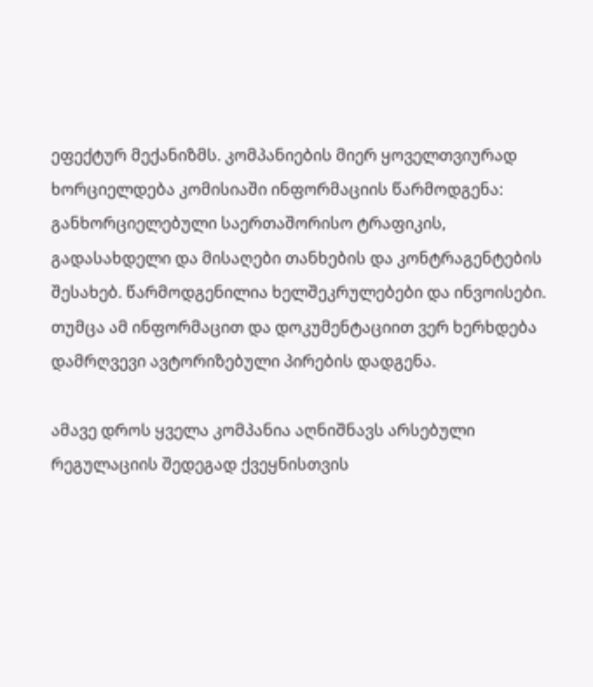ეფექტურ მექანიზმს. კომპანიების მიერ ყოველთვიურად ხორციელდება კომისიაში ინფორმაციის წარმოდგენა:  განხორციელებული საერთაშორისო ტრაფიკის, გადასახდელი და მისაღები თანხების და კონტრაგენტების შესახებ. წარმოდგენილია ხელშეკრულებები და ინვოისები. თუმცა ამ ინფორმაცით და დოკუმენტაციით ვერ ხერხდება დამრღვევი ავტორიზებული პირების დადგენა.

ამავე დროს ყველა კომპანია აღნიშნავს არსებული რეგულაციის შედეგად ქვეყნისთვის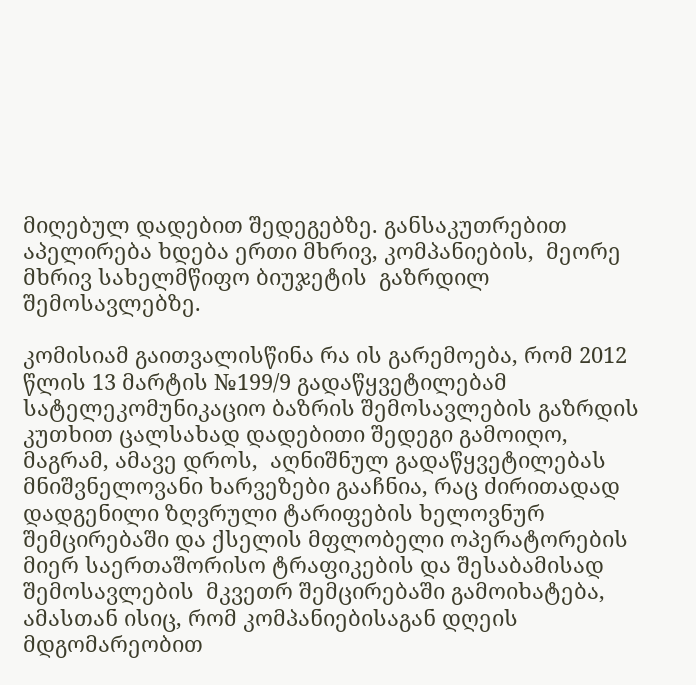მიღებულ დადებით შედეგებზე. განსაკუთრებით აპელირება ხდება ერთი მხრივ, კომპანიების,  მეორე მხრივ სახელმწიფო ბიუჯეტის  გაზრდილ შემოსავლებზე.

კომისიამ გაითვალისწინა რა ის გარემოება, რომ 2012 წლის 13 მარტის №199/9 გადაწყვეტილებამ სატელეკომუნიკაციო ბაზრის შემოსავლების გაზრდის კუთხით ცალსახად დადებითი შედეგი გამოიღო, მაგრამ, ამავე დროს,  აღნიშნულ გადაწყვეტილებას მნიშვნელოვანი ხარვეზები გააჩნია, რაც ძირითადად დადგენილი ზღვრული ტარიფების ხელოვნურ შემცირებაში და ქსელის მფლობელი ოპერატორების მიერ საერთაშორისო ტრაფიკების და შესაბამისად შემოსავლების  მკვეთრ შემცირებაში გამოიხატება, ამასთან ისიც, რომ კომპანიებისაგან დღეის მდგომარეობით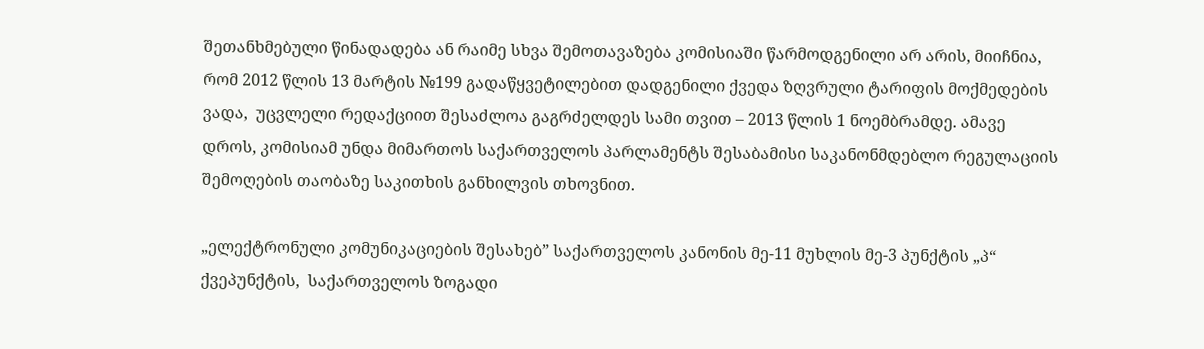შეთანხმებული წინადადება ან რაიმე სხვა შემოთავაზება კომისიაში წარმოდგენილი არ არის, მიიჩნია, რომ 2012 წლის 13 მარტის №199 გადაწყვეტილებით დადგენილი ქვედა ზღვრული ტარიფის მოქმედების ვადა,  უცვლელი რედაქციით შესაძლოა გაგრძელდეს სამი თვით – 2013 წლის 1 ნოემბრამდე. ამავე დროს, კომისიამ უნდა მიმართოს საქართველოს პარლამენტს შესაბამისი საკანონმდებლო რეგულაციის შემოღების თაობაზე საკითხის განხილვის თხოვნით.

„ელექტრონული კომუნიკაციების შესახებ” საქართველოს კანონის მე-11 მუხლის მე-3 პუნქტის „პ“ ქვეპუნქტის,  საქართველოს ზოგადი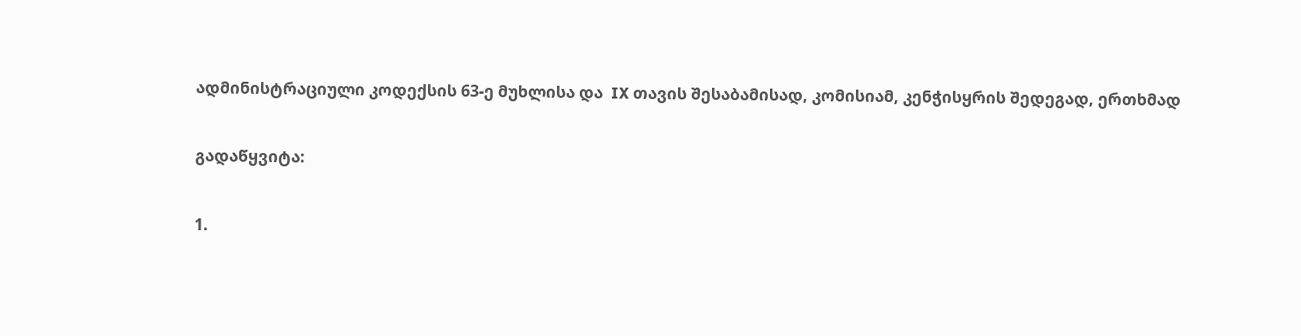ადმინისტრაციული კოდექსის 63-ე მუხლისა და  IX თავის შესაბამისად, კომისიამ, კენჭისყრის შედეგად, ერთხმად

გადაწყვიტა:

1.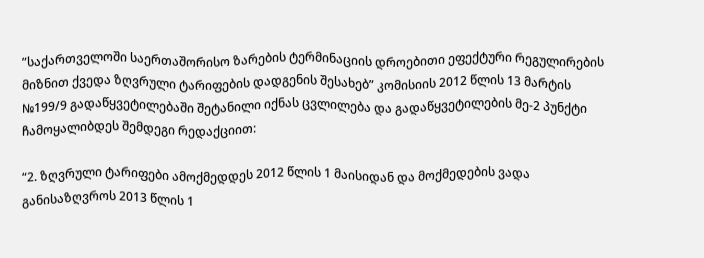”საქართველოში საერთაშორისო ზარების ტერმინაციის დროებითი ეფექტური რეგულირების მიზნით ქვედა ზღვრული ტარიფების დადგენის შესახებ” კომისიის 2012 წლის 13 მარტის №199/9 გადაწყვეტილებაში შეტანილი იქნას ცვლილება და გადაწყვეტილების მე-2 პუნქტი ჩამოყალიბდეს შემდეგი რედაქციით:

“2. ზღვრული ტარიფები ამოქმედდეს 2012 წლის 1 მაისიდან და მოქმედების ვადა განისაზღვროს 2013 წლის 1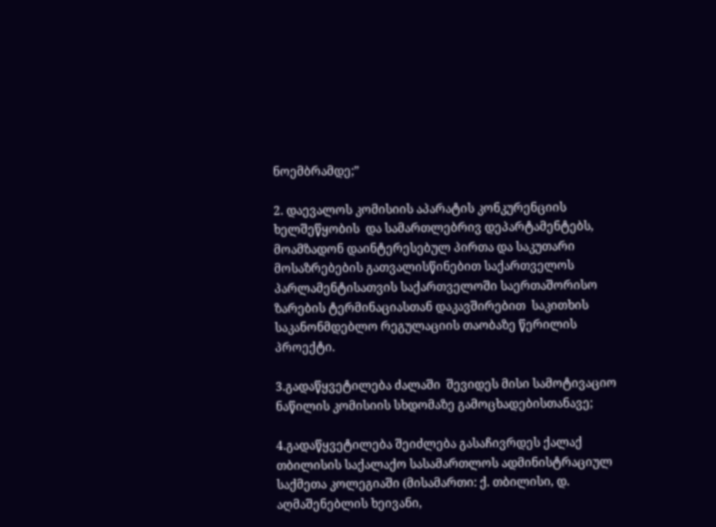ნოემბრამდე;”

2. დაევალოს კომისიის აპარატის კონკურენციის ხელშეწყობის  და სამართლებრივ დეპარტამენტებს, მოამზადონ დაინტერესებულ პირთა და საკუთარი მოსაზრებების გათვალისწინებით საქართველოს პარლამენტისათვის საქართველოში საერთაშორისო ზარების ტერმინაციასთან დაკავშირებით  საკითხის საკანონმდებლო რეგულაციის თაობაზე წერილის პროექტი.

3.გადაწყვეტილება ძალაში  შევიდეს მისი სამოტივაციო ნაწილის კომისიის სხდომაზე გამოცხადებისთანავე;

4.გადაწყვეტილება შეიძლება გასაჩივრდეს ქალაქ თბილისის საქალაქო სასამართლოს ადმინისტრაციულ საქმეთა კოლეგიაში (მისამართი: ქ. თბილისი, დ. აღმაშენებლის ხეივანი,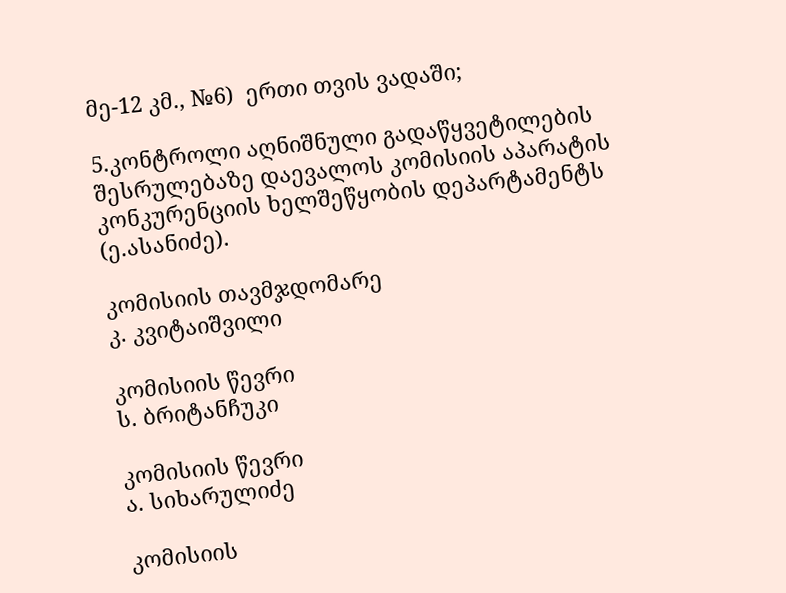მე-12 კმ., №6)  ერთი თვის ვადაში;

5.კონტროლი აღნიშნული გადაწყვეტილების შესრულებაზე დაევალოს კომისიის აპარატის კონკურენციის ხელშეწყობის დეპარტამენტს (ე.ასანიძე).

კომისიის თავმჯდომარე                                                                                  კ. კვიტაიშვილი

კომისიის წევრი                                                                                                      ს. ბრიტანჩუკი

კომისიის წევრი                                                                                    ა. სიხარულიძე

კომისიის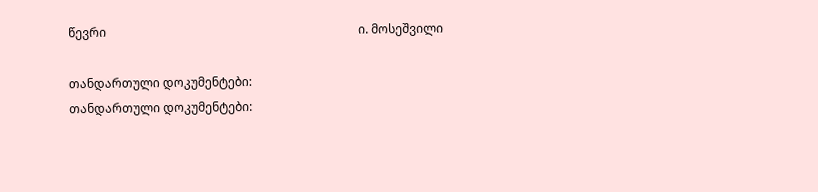წევრი                                                                                    ი. მოსეშვილი

თანდართული დოკუმენტები:
თანდართული დოკუმენტები: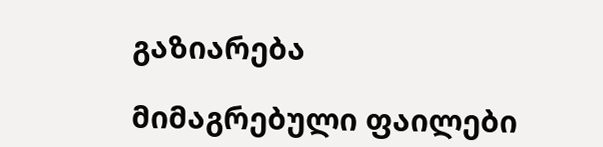გაზიარება

მიმაგრებული ფაილები